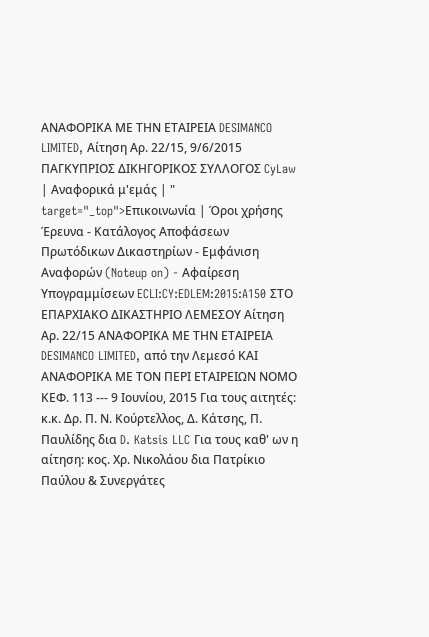ΑΝΑΦΟΡΙΚΑ ΜΕ ΤΗΝ ΕΤΑΙΡΕΙΑ DESIMANCO LIMITED, Αίτηση Αρ. 22/15, 9/6/2015 ΠΑΓΚΥΠΡΙΟΣ ΔΙΚΗΓΟΡΙΚΟΣ ΣΥΛΛΟΓΟΣ CyLaw | Αναφορικά μ'εμάς | " target="_top">Επικοινωνία | Όροι χρήσης Έρευνα - Κατάλογος Αποφάσεων Πρωτόδικων Δικαστηρίων - Εμφάνιση Αναφορών (Noteup on) - Αφαίρεση Υπογραμμίσεων ECLI:CY:EDLEM:2015:A150 ΣΤΟ ΕΠΑΡΧΙΑΚΟ ΔΙΚΑΣΤΗΡΙΟ ΛΕΜΕΣΟΥ Αίτηση Αρ. 22/15 ΑΝΑΦΟΡΙΚΑ ΜΕ ΤΗΝ ΕΤΑΙΡΕΙΑ DESIMANCO LIMITED, από την Λεμεσό ΚΑΙ ΑΝΑΦΟΡΙΚΑ ΜΕ ΤΟΝ ΠΕΡΙ ΕΤΑΙΡΕΙΩΝ ΝΟΜΟ ΚΕΦ. 113 --- 9 Ιουνίου, 2015 Για τους αιτητές: κ.κ. Δρ. Π. Ν. Κούρτελλος, Δ. Κάτσης, Π. Παυλίδης δια D. Katsis LLC Για τους καθ' ων η αίτηση: κος. Χρ. Νικολάου δια Πατρίκιο Παύλου & Συνεργάτες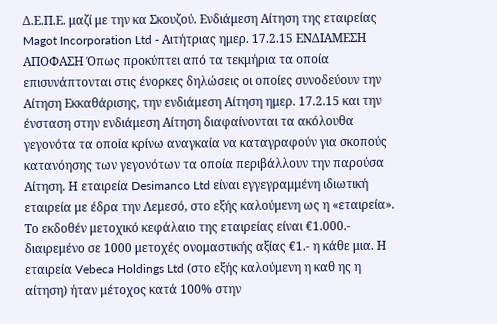Δ.Ε.Π.Ε. μαζί με την κα Σκουζού. Ενδιάμεση Αίτηση της εταιρείας Magot Incorporation Ltd - Αιτήτριας ημερ. 17.2.15 ΕΝΔΙΑΜΕΣΗ ΑΠΟΦΑΣΗ Όπως προκύπτει από τα τεκμήρια τα οποία επισυνάπτονται στις ένορκες δηλώσεις οι οποίες συνοδεύουν την Αίτηση Εκκαθάρισης, την ενδιάμεση Αίτηση ημερ. 17.2.15 και την ένσταση στην ενδιάμεση Αίτηση διαφαίνονται τα ακόλουθα γεγονότα τα οποία κρίνω αναγκαία να καταγραφούν για σκοπούς κατανόησης των γεγονότων τα οποία περιβάλλουν την παρούσα Aίτηση. Η εταιρεία Desimanco Ltd είναι εγγεγραμμένη ιδιωτική εταιρεία με έδρα την Λεμεσό, στο εξής καλούμενη ως η «εταιρεία». Το εκδοθέν μετοχικό κεφάλαιο της εταιρείας είναι €1.000.- διαιρεμένο σε 1000 μετοχές ονομαστικής αξίας €1.- η κάθε μια. Η εταιρεία Vebeca Holdings Ltd (στο εξής καλούμενη η καθ ης η αίτηση) ήταν μέτοχος κατά 100% στην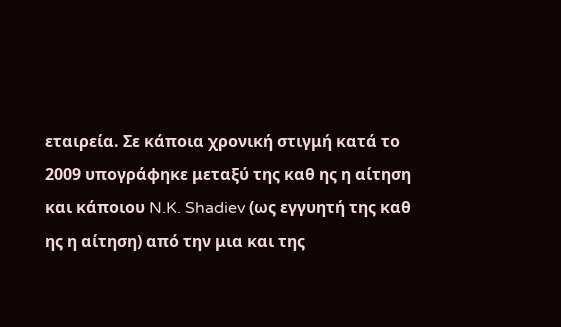εταιρεία. Σε κάποια χρονική στιγμή κατά το 2009 υπογράφηκε μεταξύ της καθ ης η αίτηση και κάποιου N.K. Shadiev (ως εγγυητή της καθ ης η αίτηση) από την μια και της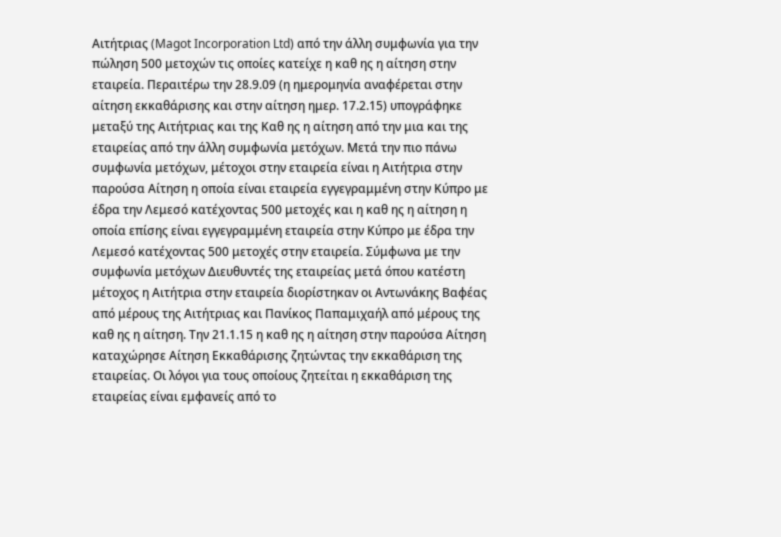Αιτήτριας (Magot Incorporation Ltd) από την άλλη συμφωνία για την πώληση 500 μετοχών τις οποίες κατείχε η καθ ης η αίτηση στην εταιρεία. Περαιτέρω την 28.9.09 (η ημερομηνία αναφέρεται στην αίτηση εκκαθάρισης και στην αίτηση ημερ. 17.2.15) υπογράφηκε μεταξύ της Αιτήτριας και της Καθ ης η αίτηση από την μια και της εταιρείας από την άλλη συμφωνία μετόχων. Μετά την πιο πάνω συμφωνία μετόχων, μέτοχοι στην εταιρεία είναι η Αιτήτρια στην παρούσα Αίτηση η οποία είναι εταιρεία εγγεγραμμένη στην Κύπρο με έδρα την Λεμεσό κατέχοντας 500 μετοχές και η καθ ης η αίτηση η οποία επίσης είναι εγγεγραμμένη εταιρεία στην Κύπρο με έδρα την Λεμεσό κατέχοντας 500 μετοχές στην εταιρεία. Σύμφωνα με την συμφωνία μετόχων Διευθυντές της εταιρείας μετά όπου κατέστη μέτοχος η Αιτήτρια στην εταιρεία διορίστηκαν οι Αντωνάκης Βαφέας από μέρους της Αιτήτριας και Πανίκος Παπαμιχαήλ από μέρους της καθ ης η αίτηση. Την 21.1.15 η καθ ης η αίτηση στην παρούσα Αίτηση καταχώρησε Αίτηση Εκκαθάρισης ζητώντας την εκκαθάριση της εταιρείας. Οι λόγοι για τους οποίους ζητείται η εκκαθάριση της εταιρείας είναι εμφανείς από το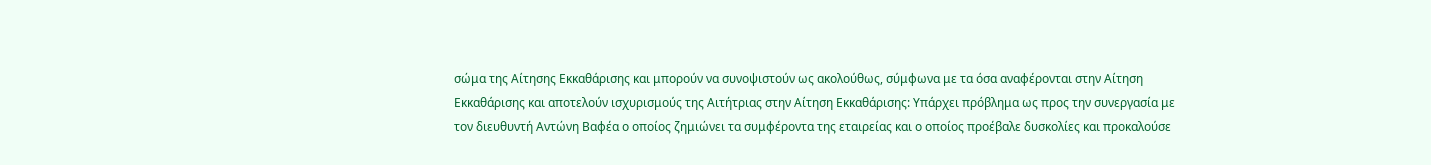σώμα της Αίτησης Εκκαθάρισης και μπορούν να συνοψιστούν ως ακολούθως, σύμφωνα με τα όσα αναφέρονται στην Αίτηση Εκκαθάρισης και αποτελούν ισχυρισμούς της Αιτήτριας στην Αίτηση Εκκαθάρισης: Υπάρχει πρόβλημα ως προς την συνεργασία με τον διευθυντή Αντώνη Βαφέα ο οποίος ζημιώνει τα συμφέροντα της εταιρείας και ο οποίος προέβαλε δυσκολίες και προκαλούσε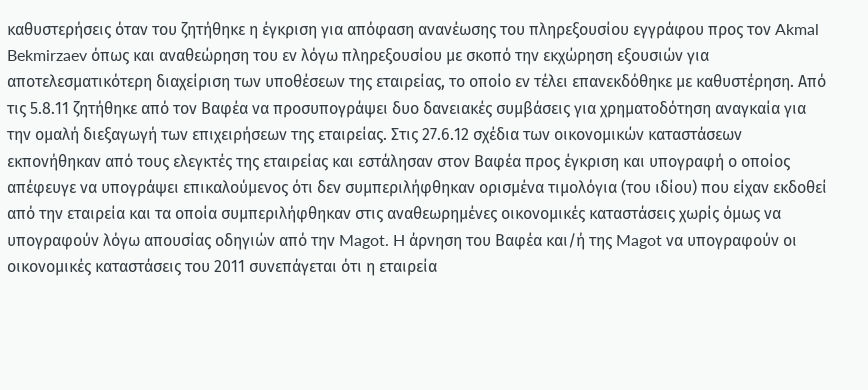καθυστερήσεις όταν του ζητήθηκε η έγκριση για απόφαση ανανέωσης του πληρεξουσίου εγγράφου προς τον Akmal Bekmirzaev όπως και αναθεώρηση του εν λόγω πληρεξουσίου με σκοπό την εκχώρηση εξουσιών για αποτελεσματικότερη διαχείριση των υποθέσεων της εταιρείας, το οποίο εν τέλει επανεκδόθηκε με καθυστέρηση. Από τις 5.8.11 ζητήθηκε από τον Βαφέα να προσυπογράψει δυο δανειακές συμβάσεις για χρηματοδότηση αναγκαία για την ομαλή διεξαγωγή των επιχειρήσεων της εταιρείας. Στις 27.6.12 σχέδια των οικονομικών καταστάσεων εκπονήθηκαν από τους ελεγκτές της εταιρείας και εστάλησαν στον Βαφέα προς έγκριση και υπογραφή ο οποίος απέφευγε να υπογράψει επικαλούμενος ότι δεν συμπεριλήφθηκαν ορισμένα τιμολόγια (του ιδίου) που είχαν εκδοθεί από την εταιρεία και τα οποία συμπεριλήφθηκαν στις αναθεωρημένες οικονομικές καταστάσεις χωρίς όμως να υπογραφούν λόγω απουσίας οδηγιών από την Magot. H άρνηση του Βαφέα και/ή της Magot να υπογραφούν οι οικονομικές καταστάσεις του 2011 συνεπάγεται ότι η εταιρεία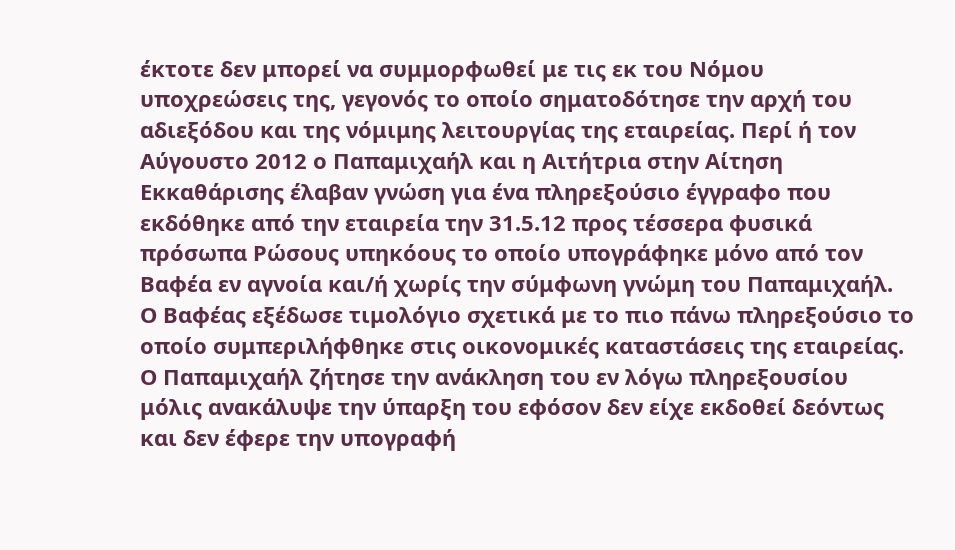έκτοτε δεν μπορεί να συμμορφωθεί με τις εκ του Νόμου υποχρεώσεις της, γεγονός το οποίο σηματοδότησε την αρχή του αδιεξόδου και της νόμιμης λειτουργίας της εταιρείας. Περί ή τον Αύγουστο 2012 ο Παπαμιχαήλ και η Αιτήτρια στην Αίτηση Εκκαθάρισης έλαβαν γνώση για ένα πληρεξούσιο έγγραφο που εκδόθηκε από την εταιρεία την 31.5.12 προς τέσσερα φυσικά πρόσωπα Ρώσους υπηκόους το οποίο υπογράφηκε μόνο από τον Βαφέα εν αγνοία και/ή χωρίς την σύμφωνη γνώμη του Παπαμιχαήλ. Ο Βαφέας εξέδωσε τιμολόγιο σχετικά με το πιο πάνω πληρεξούσιο το οποίο συμπεριλήφθηκε στις οικονομικές καταστάσεις της εταιρείας. Ο Παπαμιχαήλ ζήτησε την ανάκληση του εν λόγω πληρεξουσίου μόλις ανακάλυψε την ύπαρξη του εφόσον δεν είχε εκδοθεί δεόντως και δεν έφερε την υπογραφή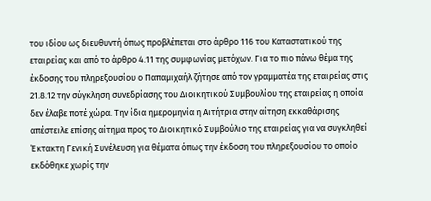του ιδίου ως διευθυντή όπως προβλέπεται στο άρθρο 116 του Καταστατικού της εταιρείας και από το άρθρο 4.11 της συμφωνίας μετόχων. Για το πιο πάνω θέμα της έκδοσης του πληρεξουσίου ο Παπαμιχαήλ ζήτησε από τον γραμματέα της εταιρείας στις 21.8.12 την σύγκληση συνεδρίασης του Διοικητικού Συμβουλίου της εταιρείας η οποία δεν έλαβε ποτέ χώρα. Την ίδια ημερομηνία η Αιτήτρια στην αίτηση εκκαθάρισης απέστειλε επίσης αίτημα προς το Διοικητικό Συμβούλιο της εταιρείας για να συγκληθεί Έκτακτη Γενική Συνέλευση για θέματα όπως την έκδοση του πληρεξουσίου το οποίο εκδόθηκε χωρίς την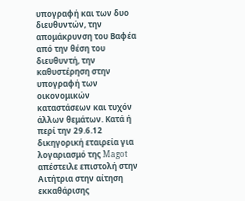υπογραφή και των δυο διευθυντών, την απομάκρυνση του Βαφέα από την θέση του διευθυντή, την καθυστέρηση στην υπογραφή των οικονομικών καταστάσεων και τυχόν άλλων θεμάτων. Κατά ή περί την 29.6.12 δικηγορική εταιρεία για λογαριασμό της Magot απέστειλε επιστολή στην Αιτήτρια στην αίτηση εκκαθάρισης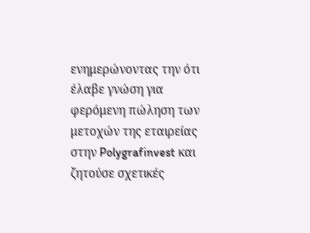ενημερώνοντας την ότι έλαβε γνώση για φερόμενη πώληση των μετοχών της εταιρείας στην Polygrafinvest και ζητούσε σχετικές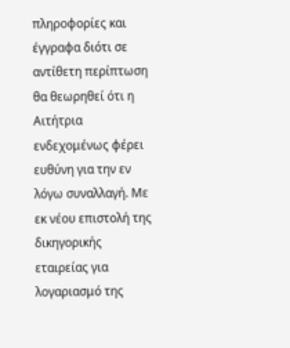πληροφορίες και έγγραφα διότι σε αντίθετη περίπτωση θα θεωρηθεί ότι η Αιτήτρια ενδεχομένως φέρει ευθύνη για την εν λόγω συναλλαγή. Με εκ νέου επιστολή της δικηγορικής εταιρείας για λογαριασμό της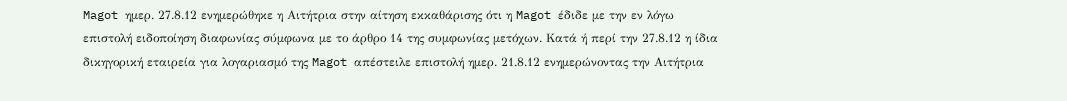Magot ημερ. 27.8.12 ενημερώθηκε η Αιτήτρια στην αίτηση εκκαθάρισης ότι η Magot έδιδε με την εν λόγω επιστολή ειδοποίηση διαφωνίας σύμφωνα με το άρθρο 14 της συμφωνίας μετόχων. Κατά ή περί την 27.8.12 η ίδια δικηγορική εταιρεία για λογαριασμό της Magot απέστειλε επιστολή ημερ. 21.8.12 ενημερώνοντας την Αιτήτρια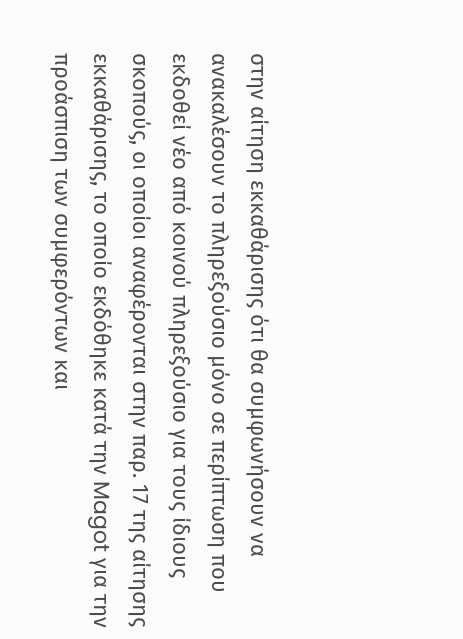στην αίτηση εκκαθάρισης ότι θα συμφωνήσουν να ανακαλέσουν το πληρεξούσιο μόνο σε περίπτωση που εκδοθεί νέο από κοινού πληρεξούσιο για τους ίδιους σκοπούς, οι οποίοι αναφέρονται στην παρ. 17 της αίτησης εκκαθάρισης, το οποίο εκδόθηκε κατά την Magot για την προάσπιση των συμφερόντων και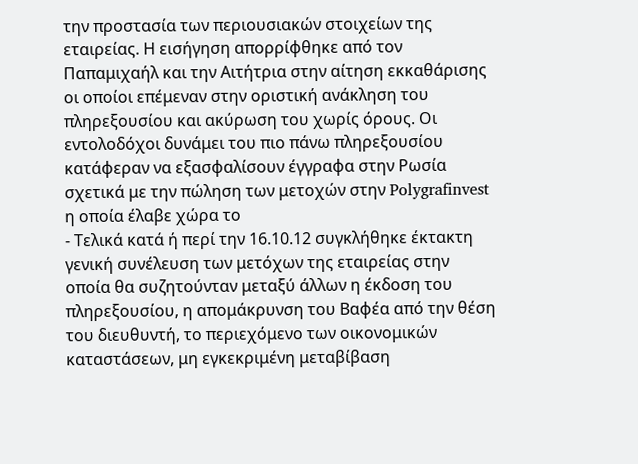την προστασία των περιουσιακών στοιχείων της εταιρείας. Η εισήγηση απορρίφθηκε από τον Παπαμιχαήλ και την Αιτήτρια στην αίτηση εκκαθάρισης οι οποίοι επέμεναν στην οριστική ανάκληση του πληρεξουσίου και ακύρωση του χωρίς όρους. Οι εντολοδόχοι δυνάμει του πιο πάνω πληρεξουσίου κατάφεραν να εξασφαλίσουν έγγραφα στην Ρωσία σχετικά με την πώληση των μετοχών στην Polygrafinvest η οποία έλαβε χώρα το
- Τελικά κατά ή περί την 16.10.12 συγκλήθηκε έκτακτη γενική συνέλευση των μετόχων της εταιρείας στην οποία θα συζητούνταν μεταξύ άλλων η έκδοση του πληρεξουσίου, η απομάκρυνση του Βαφέα από την θέση του διευθυντή, το περιεχόμενο των οικονομικών καταστάσεων, μη εγκεκριμένη μεταβίβαση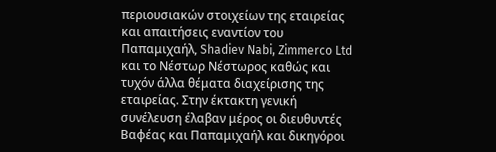περιουσιακών στοιχείων της εταιρείας και απαιτήσεις εναντίον του Παπαμιχαήλ, Shadiev Nabi, Zimmerco Ltd και το Νέστωρ Νέστωρος καθώς και τυχόν άλλα θέματα διαχείρισης της εταιρείας. Στην έκτακτη γενική συνέλευση έλαβαν μέρος οι διευθυντές Βαφέας και Παπαμιχαήλ και δικηγόροι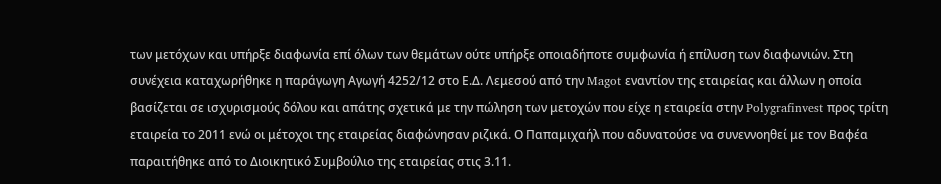των μετόχων και υπήρξε διαφωνία επί όλων των θεμάτων ούτε υπήρξε οποιαδήποτε συμφωνία ή επίλυση των διαφωνιών. Στη συνέχεια καταχωρήθηκε η παράγωγη Αγωγή 4252/12 στο Ε.Δ. Λεμεσού από την Magot εναντίον της εταιρείας και άλλων η οποία βασίζεται σε ισχυρισμούς δόλου και απάτης σχετικά με την πώληση των μετοχών που είχε η εταιρεία στην Polygrafinvest προς τρίτη εταιρεία το 2011 ενώ οι μέτοχοι της εταιρείας διαφώνησαν ριζικά. Ο Παπαμιχαήλ που αδυνατούσε να συνεννοηθεί με τον Βαφέα παραιτήθηκε από το Διοικητικό Συμβούλιο της εταιρείας στις 3.11.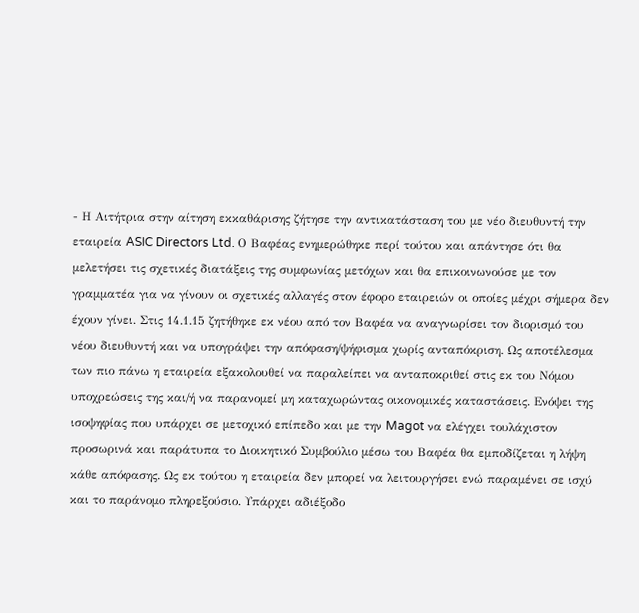- Η Αιτήτρια στην αίτηση εκκαθάρισης ζήτησε την αντικατάσταση του με νέο διευθυντή την εταιρεία ASIC Directors Ltd. Ο Βαφέας ενημερώθηκε περί τούτου και απάντησε ότι θα μελετήσει τις σχετικές διατάξεις της συμφωνίας μετόχων και θα επικοινωνούσε με τον γραμματέα για να γίνουν οι σχετικές αλλαγές στον έφορο εταιρειών οι οποίες μέχρι σήμερα δεν έχουν γίνει. Στις 14.1.15 ζητήθηκε εκ νέου από τον Βαφέα να αναγνωρίσει τον διορισμό του νέου διευθυντή και να υπογράψει την απόφαση/ψήφισμα χωρίς ανταπόκριση. Ως αποτέλεσμα των πιο πάνω η εταιρεία εξακολουθεί να παραλείπει να ανταποκριθεί στις εκ του Νόμου υποχρεώσεις της και/ή να παρανομεί μη καταχωρώντας οικονομικές καταστάσεις. Ενόψει της ισοψηφίας που υπάρχει σε μετοχικό επίπεδο και με την Magot να ελέγχει τουλάχιστον προσωρινά και παράτυπα το Διοικητικό Συμβούλιο μέσω του Βαφέα θα εμποδίζεται η λήψη κάθε απόφασης. Ως εκ τούτου η εταιρεία δεν μπορεί να λειτουργήσει ενώ παραμένει σε ισχύ και το παράνομο πληρεξούσιο. Υπάρχει αδιέξοδο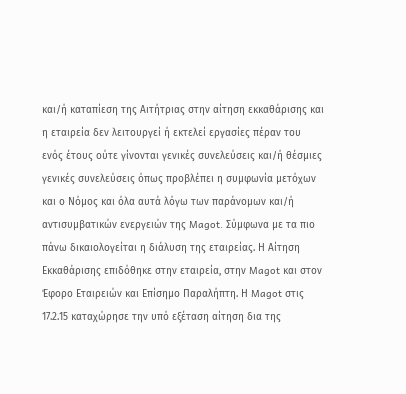και/ή καταπίεση της Αιτήτριας στην αίτηση εκκαθάρισης και η εταιρεία δεν λειτουργεί ή εκτελεί εργασίες πέραν του ενός έτους ούτε γίνονται γενικές συνελεύσεις και/ή θέσμιες γενικές συνελεύσεις όπως προβλέπει η συμφωνία μετόχων και ο Νόμος και όλα αυτά λόγω των παράνομων και/ή αντισυμβατικών ενεργειών της Magot. Σύμφωνα με τα πιο πάνω δικαιολογείται η διάλυση της εταιρείας. Η Αίτηση Εκκαθάρισης επιδόθηκε στην εταιρεία, στην Magot και στον Έφορο Εταιρειών και Επίσημο Παραλήπτη. Η Magot στις 17.2.15 καταχώρησε την υπό εξέταση αίτηση δια της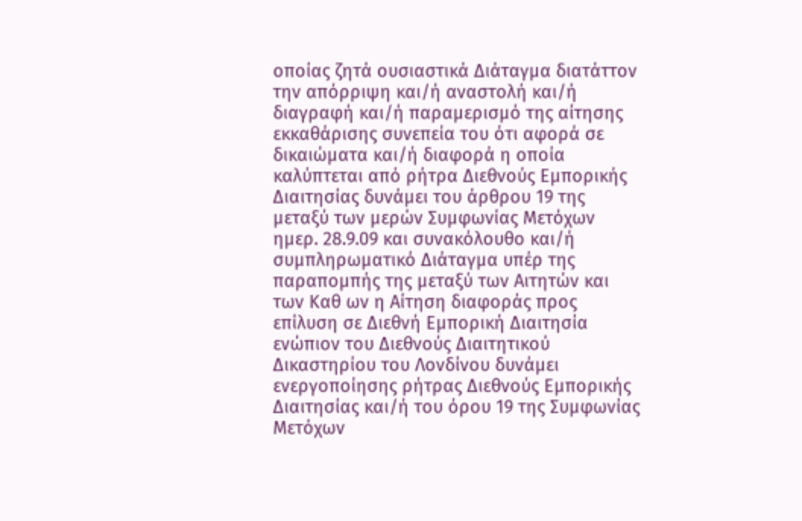οποίας ζητά ουσιαστικά Διάταγμα διατάττον την απόρριψη και/ή αναστολή και/ή διαγραφή και/ή παραμερισμό της αίτησης εκκαθάρισης συνεπεία του ότι αφορά σε δικαιώματα και/ή διαφορά η οποία καλύπτεται από ρήτρα Διεθνούς Εμπορικής Διαιτησίας δυνάμει του άρθρου 19 της μεταξύ των μερών Συμφωνίας Μετόχων ημερ. 28.9.09 και συνακόλουθο και/ή συμπληρωματικό Διάταγμα υπέρ της παραπομπής της μεταξύ των Αιτητών και των Καθ ων η Αίτηση διαφοράς προς επίλυση σε Διεθνή Εμπορική Διαιτησία ενώπιον του Διεθνούς Διαιτητικού Δικαστηρίου του Λονδίνου δυνάμει ενεργοποίησης ρήτρας Διεθνούς Εμπορικής Διαιτησίας και/ή του όρου 19 της Συμφωνίας Μετόχων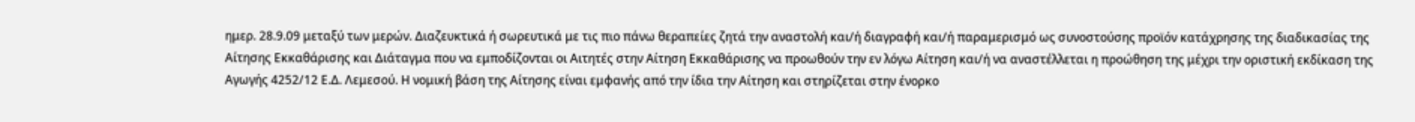ημερ. 28.9.09 μεταξύ των μερών. Διαζευκτικά ή σωρευτικά με τις πιο πάνω θεραπείες ζητά την αναστολή και/ή διαγραφή και/ή παραμερισμό ως συνοστούσης προϊόν κατάχρησης της διαδικασίας της Αίτησης Εκκαθάρισης και Διάταγμα που να εμποδίζονται οι Αιτητές στην Αίτηση Εκκαθάρισης να προωθούν την εν λόγω Αίτηση και/ή να αναστέλλεται η προώθηση της μέχρι την οριστική εκδίκαση της Αγωγής 4252/12 Ε.Δ. Λεμεσού. Η νομική βάση της Αίτησης είναι εμφανής από την ίδια την Αίτηση και στηρίζεται στην ένορκο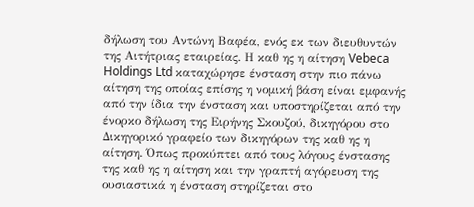δήλωση του Αντώνη Βαφέα, ενός εκ των διευθυντών της Αιτήτριας εταιρείας. Η καθ ης η αίτηση Vebeca Holdings Ltd καταχώρησε ένσταση στην πιο πάνω αίτηση της οποίας επίσης η νομική βάση είναι εμφανής από την ίδια την ένσταση και υποστηρίζεται από την ένορκο δήλωση της Ειρήνης Σκουζού, δικηγόρου στο Δικηγορικό γραφείο των δικηγόρων της καθ ης η αίτηση. Όπως προκύπτει από τους λόγους ένστασης της καθ ης η αίτηση και την γραπτή αγόρευση της ουσιαστικά η ένσταση στηρίζεται στο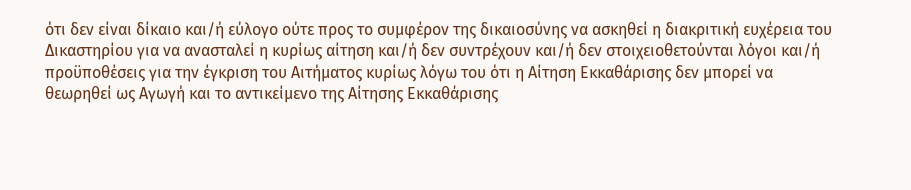ότι δεν είναι δίκαιο και/ή εύλογο ούτε προς το συμφέρον της δικαιοσύνης να ασκηθεί η διακριτική ευχέρεια του Δικαστηρίου για να ανασταλεί η κυρίως αίτηση και/ή δεν συντρέχουν και/ή δεν στοιχειοθετούνται λόγοι και/ή προϋποθέσεις για την έγκριση του Αιτήματος κυρίως λόγω του ότι η Αίτηση Εκκαθάρισης δεν μπορεί να θεωρηθεί ως Αγωγή και το αντικείμενο της Αίτησης Εκκαθάρισης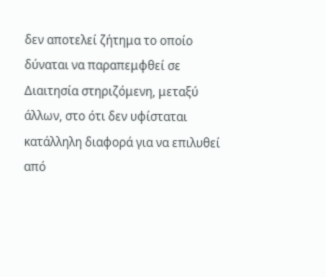δεν αποτελεί ζήτημα το οποίο δύναται να παραπεμφθεί σε Διαιτησία στηριζόμενη, μεταξύ άλλων, στο ότι δεν υφίσταται κατάλληλη διαφορά για να επιλυθεί από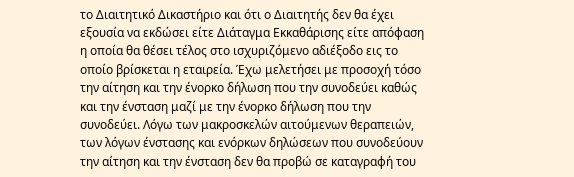το Διαιτητικό Δικαστήριο και ότι ο Διαιτητής δεν θα έχει εξουσία να εκδώσει είτε Διάταγμα Εκκαθάρισης είτε απόφαση η οποία θα θέσει τέλος στο ισχυριζόμενο αδιέξοδο εις το οποίο βρίσκεται η εταιρεία. Έχω μελετήσει με προσοχή τόσο την αίτηση και την ένορκο δήλωση που την συνοδεύει καθώς και την ένσταση μαζί με την ένορκο δήλωση που την συνοδεύει. Λόγω των μακροσκελών αιτούμενων θεραπειών, των λόγων ένστασης και ενόρκων δηλώσεων που συνοδεύουν την αίτηση και την ένσταση δεν θα προβώ σε καταγραφή του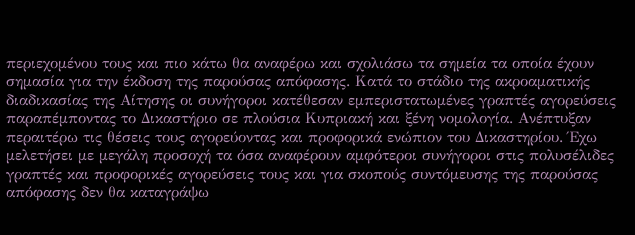περιεχομένου τους και πιο κάτω θα αναφέρω και σχολιάσω τα σημεία τα οποία έχουν σημασία για την έκδοση της παρούσας απόφασης. Κατά το στάδιο της ακροαματικής διαδικασίας της Αίτησης οι συνήγοροι κατέθεσαν εμπεριστατωμένες γραπτές αγορεύσεις παραπέμποντας το Δικαστήριο σε πλούσια Κυπριακή και ξένη νομολογία. Ανέπτυξαν περαιτέρω τις θέσεις τους αγορεύοντας και προφορικά ενώπιον του Δικαστηρίου. Έχω μελετήσει με μεγάλη προσοχή τα όσα αναφέρουν αμφότεροι συνήγοροι στις πολυσέλιδες γραπτές και προφορικές αγορεύσεις τους και για σκοπούς συντόμευσης της παρούσας απόφασης δεν θα καταγράψω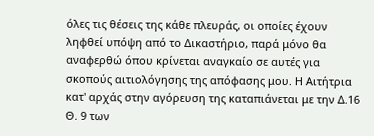όλες τις θέσεις της κάθε πλευράς, οι οποίες έχουν ληφθεί υπόψη από το Δικαστήριο, παρά μόνο θα αναφερθώ όπου κρίνεται αναγκαίο σε αυτές για σκοπούς αιτιολόγησης της απόφασης μου. Η Αιτήτρια κατ' αρχάς στην αγόρευση της καταπιάνεται με την Δ.16 Θ. 9 των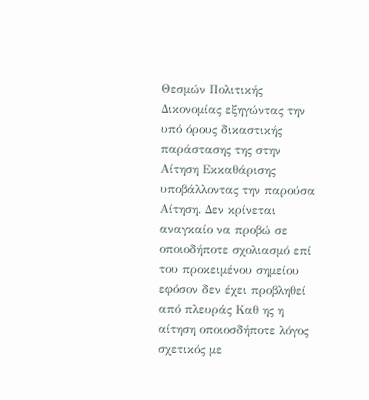Θεσμών Πολιτικής Δικονομίας εξηγώντας την υπό όρους δικαστικής παράστασης της στην Αίτηση Εκκαθάρισης υποβάλλοντας την παρούσα Αίτηση. Δεν κρίνεται αναγκαίο να προβώ σε οποιοδήποτε σχολιασμό επί του προκειμένου σημείου εφόσον δεν έχει προβληθεί από πλευράς Καθ ης η αίτηση οποιοσδήποτε λόγος σχετικός με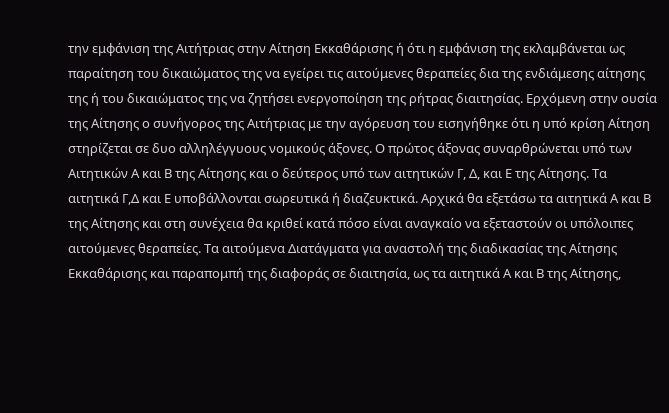την εμφάνιση της Αιτήτριας στην Αίτηση Εκκαθάρισης ή ότι η εμφάνιση της εκλαμβάνεται ως παραίτηση του δικαιώματος της να εγείρει τις αιτούμενες θεραπείες δια της ενδιάμεσης αίτησης της ή του δικαιώματος της να ζητήσει ενεργοποίηση της ρήτρας διαιτησίας. Ερχόμενη στην ουσία της Αίτησης ο συνήγορος της Αιτήτριας με την αγόρευση του εισηγήθηκε ότι η υπό κρίση Αίτηση στηρίζεται σε δυο αλληλέγγυους νομικούς άξονες. Ο πρώτος άξονας συναρθρώνεται υπό των Αιτητικών Α και Β της Αίτησης και ο δεύτερος υπό των αιτητικών Γ, Δ, και Ε της Αίτησης. Τα αιτητικά Γ,Δ και Ε υποβάλλονται σωρευτικά ή διαζευκτικά. Αρχικά θα εξετάσω τα αιτητικά Α και Β της Αίτησης και στη συνέχεια θα κριθεί κατά πόσο είναι αναγκαίο να εξεταστούν οι υπόλοιπες αιτούμενες θεραπείες. Τα αιτούμενα Διατάγματα για αναστολή της διαδικασίας της Αίτησης Εκκαθάρισης και παραπομπή της διαφοράς σε διαιτησία, ως τα αιτητικά Α και Β της Αίτησης,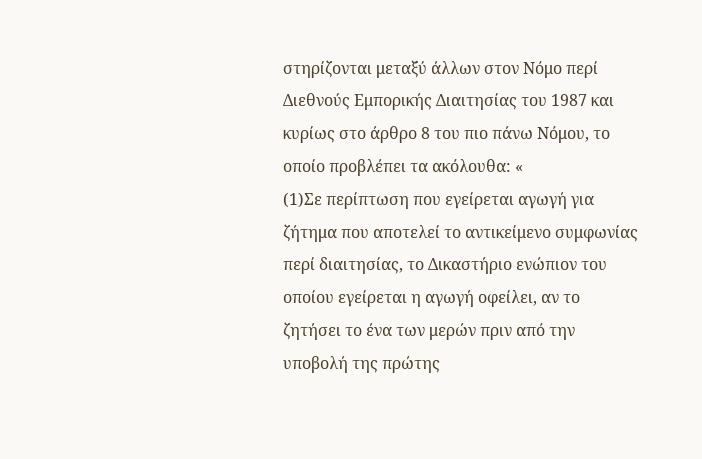στηρίζονται μεταξύ άλλων στον Νόμο περί Διεθνούς Εμπορικής Διαιτησίας του 1987 και κυρίως στο άρθρο 8 του πιο πάνω Νόμου, το οποίο προβλέπει τα ακόλουθα: «
(1)Σε περίπτωση που εγείρεται αγωγή για ζήτημα που αποτελεί το αντικείμενο συμφωνίας περί διαιτησίας, το Δικαστήριο ενώπιον του οποίου εγείρεται η αγωγή οφείλει, αν το ζητήσει το ένα των μερών πριν από την υποβολή της πρώτης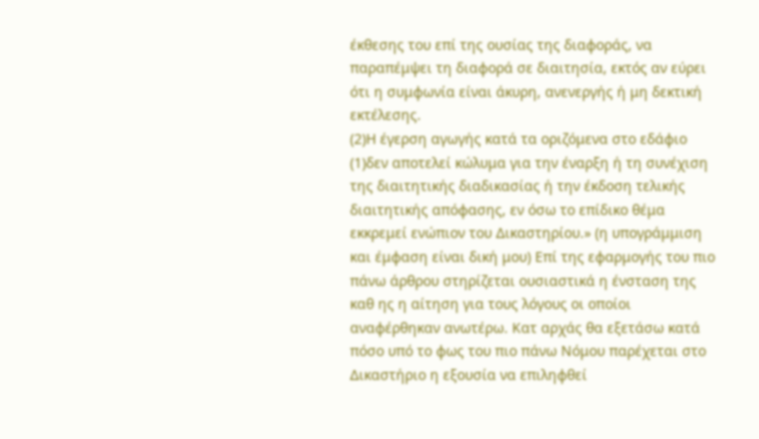έκθεσης του επί της ουσίας της διαφοράς, να παραπέμψει τη διαφορά σε διαιτησία, εκτός αν εύρει ότι η συμφωνία είναι άκυρη, ανενεργής ή μη δεκτική εκτέλεσης.
(2)Η έγερση αγωγής κατά τα οριζόμενα στο εδάφιο
(1)δεν αποτελεί κώλυμα για την έναρξη ή τη συνέχιση της διαιτητικής διαδικασίας ή την έκδοση τελικής διαιτητικής απόφασης, εν όσω το επίδικο θέμα εκκρεμεί ενώπιον του Δικαστηρίου.» (η υπογράμμιση και έμφαση είναι δική μου) Επί της εφαρμογής του πιο πάνω άρθρου στηρίζεται ουσιαστικά η ένσταση της καθ ης η αίτηση για τους λόγους οι οποίοι αναφέρθηκαν ανωτέρω. Κατ αρχάς θα εξετάσω κατά πόσο υπό το φως του πιο πάνω Νόμου παρέχεται στο Δικαστήριο η εξουσία να επιληφθεί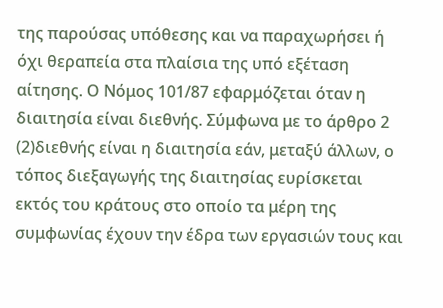της παρούσας υπόθεσης και να παραχωρήσει ή όχι θεραπεία στα πλαίσια της υπό εξέταση αίτησης. Ο Νόμος 101/87 εφαρμόζεται όταν η διαιτησία είναι διεθνής. Σύμφωνα με το άρθρο 2
(2)διεθνής είναι η διαιτησία εάν, μεταξύ άλλων, ο τόπος διεξαγωγής της διαιτησίας ευρίσκεται εκτός του κράτους στο οποίο τα μέρη της συμφωνίας έχουν την έδρα των εργασιών τους και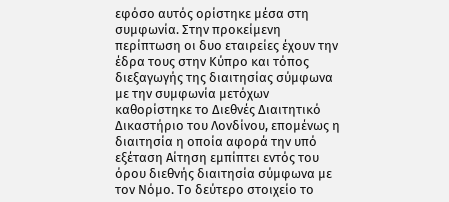εφόσο αυτός ορίστηκε μέσα στη συμφωνία. Στην προκείμενη περίπτωση οι δυο εταιρείες έχουν την έδρα τους στην Κύπρο και τόπος διεξαγωγής της διαιτησίας σύμφωνα με την συμφωνία μετόχων καθορίστηκε το Διεθνές Διαιτητικό Δικαστήριο του Λονδίνου, επομένως η διαιτησία η οποία αφορά την υπό εξέταση Αίτηση εμπίπτει εντός του όρου διεθνής διαιτησία σύμφωνα με τον Νόμο. Το δεύτερο στοιχείο το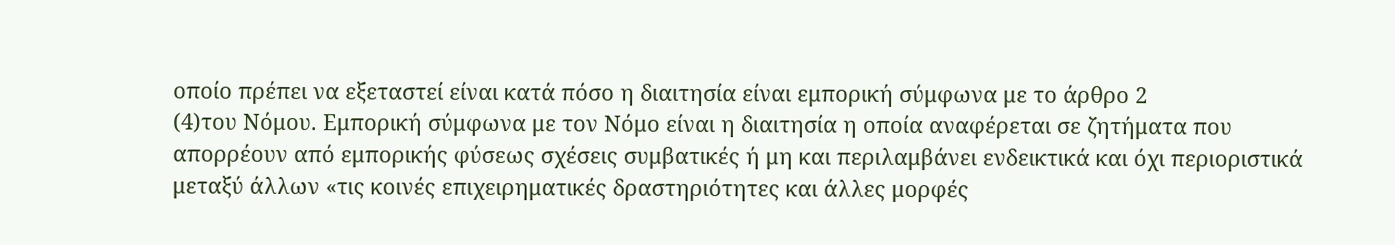οποίο πρέπει να εξεταστεί είναι κατά πόσο η διαιτησία είναι εμπορική σύμφωνα με το άρθρο 2
(4)του Νόμου. Εμπορική σύμφωνα με τον Νόμο είναι η διαιτησία η οποία αναφέρεται σε ζητήματα που απορρέουν από εμπορικής φύσεως σχέσεις συμβατικές ή μη και περιλαμβάνει ενδεικτικά και όχι περιοριστικά μεταξύ άλλων «τις κοινές επιχειρηματικές δραστηριότητες και άλλες μορφές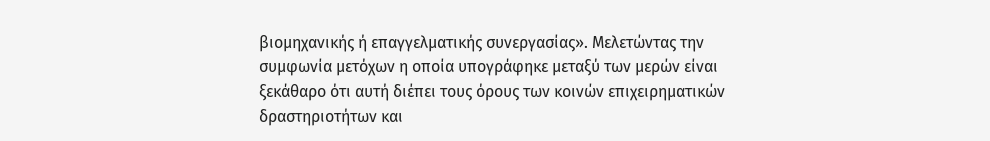βιομηχανικής ή επαγγελματικής συνεργασίας». Μελετώντας την συμφωνία μετόχων η οποία υπογράφηκε μεταξύ των μερών είναι ξεκάθαρο ότι αυτή διέπει τους όρους των κοινών επιχειρηματικών δραστηριοτήτων και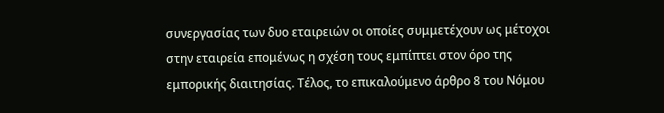συνεργασίας των δυο εταιρειών οι οποίες συμμετέχουν ως μέτοχοι στην εταιρεία επομένως η σχέση τους εμπίπτει στον όρο της εμπορικής διαιτησίας. Τέλος, το επικαλούμενο άρθρο 8 του Νόμου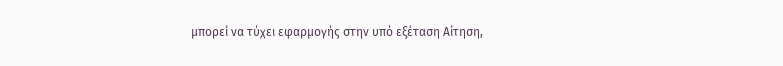μπορεί να τύχει εφαρμογής στην υπό εξέταση Αίτηση,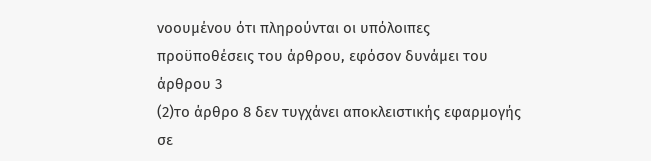νοουμένου ότι πληρούνται οι υπόλοιπες προϋποθέσεις του άρθρου, εφόσον δυνάμει του άρθρου 3
(2)το άρθρο 8 δεν τυγχάνει αποκλειστικής εφαρμογής σε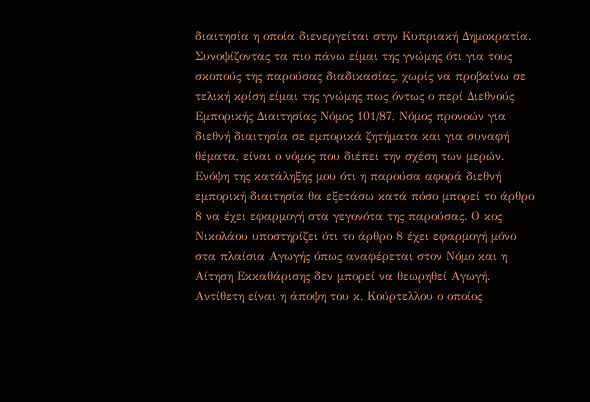διαιτησία η οποία διενεργείται στην Κυπριακή Δημοκρατία. Συνοψίζοντας τα πιο πάνω είμαι της γνώμης ότι για τους σκοπούς της παρούσας διαδικασίας, χωρίς να προβαίνω σε τελική κρίση είμαι της γνώμης πως όντως ο περί Διεθνούς Εμπορικής Διαιτησίας Νόμος 101/87, Νόμος προνοών για διεθνή διαιτησία σε εμπορικά ζητήματα και για συναφή θέματα, είναι ο νόμος που διέπει την σχέση των μερών. Ενόψη της κατάληξης μου ότι η παρούσα αφορά διεθνή εμπορική διαιτησία θα εξετάσω κατά πόσο μπορεί το άρθρο 8 να έχει εφαρμογή στα γεγονότα της παρούσας. Ο κος Νικολάου υποστηρίζει ότι το άρθρο 8 έχει εφαρμογή μόνο στα πλαίσια Αγωγής όπως αναφέρεται στον Νόμο και η Αίτηση Εκκαθάρισης δεν μπορεί να θεωρηθεί Αγωγή. Αντίθετη είναι η άποψη του κ. Κούρτελλου ο οποίος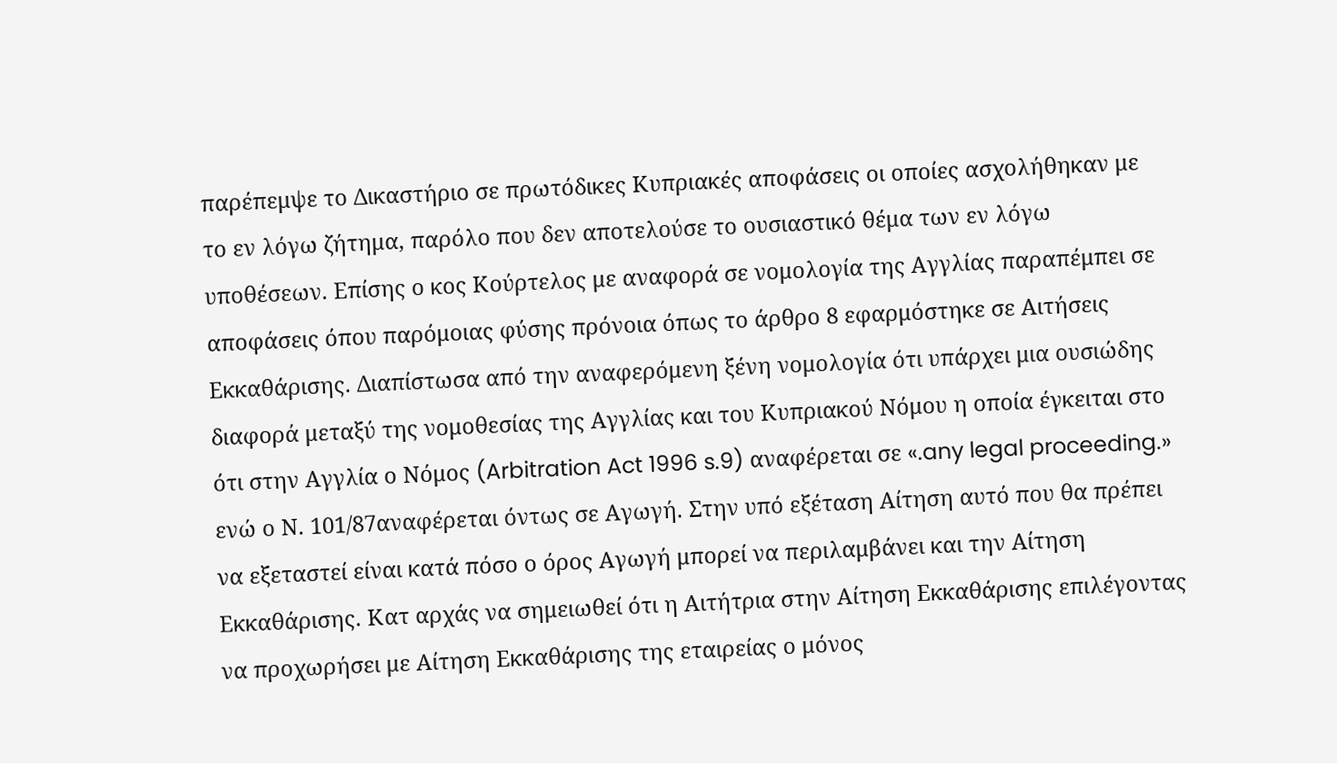παρέπεμψε το Δικαστήριο σε πρωτόδικες Κυπριακές αποφάσεις οι οποίες ασχολήθηκαν με το εν λόγω ζήτημα, παρόλο που δεν αποτελούσε το ουσιαστικό θέμα των εν λόγω υποθέσεων. Επίσης ο κος Κούρτελος με αναφορά σε νομολογία της Αγγλίας παραπέμπει σε αποφάσεις όπου παρόμοιας φύσης πρόνοια όπως το άρθρο 8 εφαρμόστηκε σε Αιτήσεις Εκκαθάρισης. Διαπίστωσα από την αναφερόμενη ξένη νομολογία ότι υπάρχει μια ουσιώδης διαφορά μεταξύ της νομοθεσίας της Αγγλίας και του Κυπριακού Νόμου η οποία έγκειται στο ότι στην Αγγλία ο Νόμος (Arbitration Act 1996 s.9) αναφέρεται σε «.any legal proceeding.» ενώ ο Ν. 101/87αναφέρεται όντως σε Αγωγή. Στην υπό εξέταση Αίτηση αυτό που θα πρέπει να εξεταστεί είναι κατά πόσο ο όρος Αγωγή μπορεί να περιλαμβάνει και την Αίτηση Εκκαθάρισης. Κατ αρχάς να σημειωθεί ότι η Αιτήτρια στην Αίτηση Εκκαθάρισης επιλέγοντας να προχωρήσει με Αίτηση Εκκαθάρισης της εταιρείας ο μόνος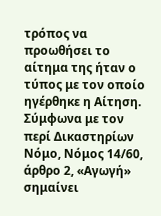τρόπος να προωθήσει το αίτημα της ήταν ο τύπος με τον οποίο ηγέρθηκε η Αίτηση. Σύμφωνα με τον περί Δικαστηρίων Νόμο, Νόμος 14/60, άρθρο 2, «Αγωγή» σημαίνει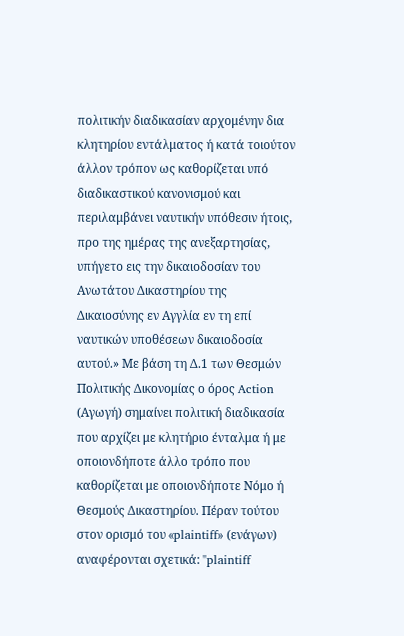πολιτικήν διαδικασίαν αρχομένην δια κλητηρίου εντάλματος ή κατά τοιούτον άλλον τρόπον ως καθορίζεται υπό διαδικαστικού κανονισμού και περιλαμβάνει ναυτικήν υπόθεσιν ήτοις, προ της ημέρας της ανεξαρτησίας, υπήγετο εις την δικαιοδοσίαν του Ανωτάτου Δικαστηρίου της Δικαιοσύνης εν Αγγλία εν τη επί ναυτικών υποθέσεων δικαιοδοσία αυτού.» Με βάση τη Δ.1 των Θεσμών Πολιτικής Δικονομίας ο όρος Action (Αγωγή) σημαίνει πολιτική διαδικασία που αρχίζει με κλητήριο ένταλμα ή με οποιονδήποτε άλλο τρόπο που καθορίζεται με οποιονδήποτε Νόμο ή Θεσμούς Δικαστηρίου. Πέραν τούτου στον ορισμό του «plaintiff» (ενάγων) αναφέρονται σχετικά: "plaintiff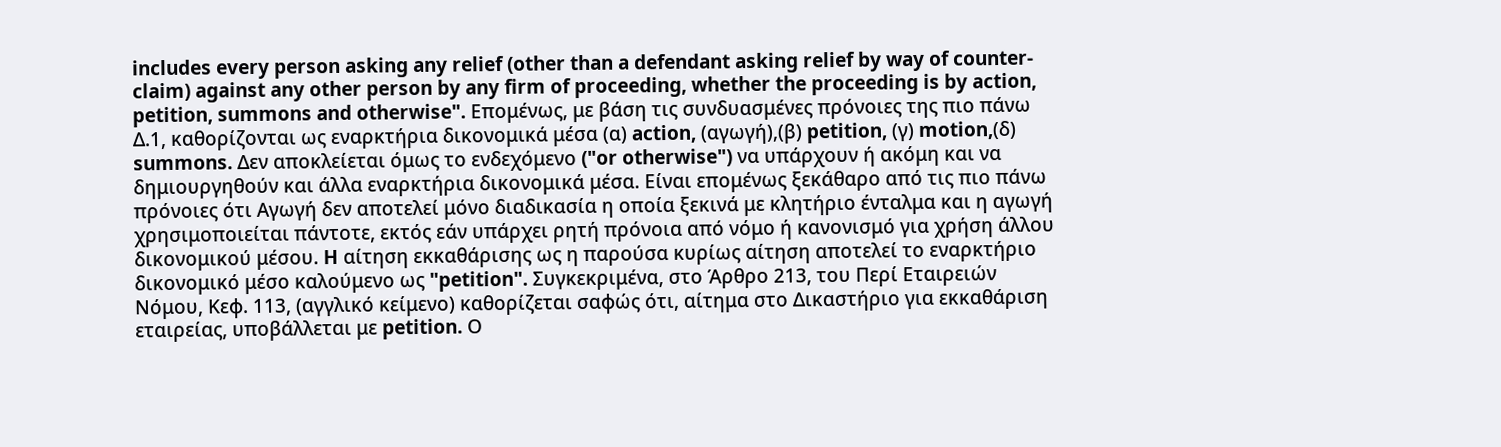includes every person asking any relief (other than a defendant asking relief by way of counter-claim) against any other person by any firm of proceeding, whether the proceeding is by action, petition, summons and otherwise". Eπομένως, με βάση τις συνδυασμένες πρόνοιες της πιο πάνω Δ.1, καθορίζονται ως εναρκτήρια δικονομικά μέσα (α) action, (αγωγή),(β) petition, (γ) motion,(δ) summons. Δεν αποκλείεται όμως το ενδεχόμενο ("or otherwise") να υπάρχουν ή ακόμη και να δημιουργηθούν και άλλα εναρκτήρια δικονομικά μέσα. Είναι επομένως ξεκάθαρο από τις πιο πάνω πρόνοιες ότι Αγωγή δεν αποτελεί μόνο διαδικασία η οποία ξεκινά με κλητήριο ένταλμα και η αγωγή χρησιμοποιείται πάντοτε, εκτός εάν υπάρχει ρητή πρόνοια από νόμο ή κανονισμό για χρήση άλλου δικονομικού μέσου. H αίτηση εκκαθάρισης ως η παρούσα κυρίως αίτηση αποτελεί το εναρκτήριο δικονομικό μέσο καλούμενο ως "petition". Συγκεκριμένα, στο Άρθρο 213, του Περί Εταιρειών Νόμου, Κεφ. 113, (αγγλικό κείμενο) καθορίζεται σαφώς ότι, αίτημα στο Δικαστήριο για εκκαθάριση εταιρείας, υποβάλλεται με petition. Ο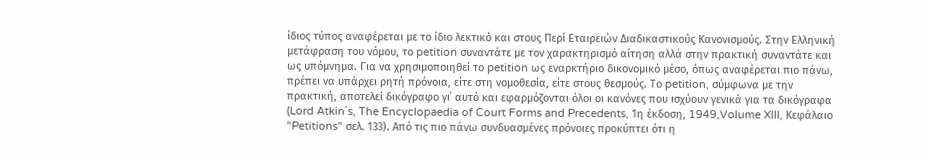ίδιος τύπος αναφέρεται με το ίδιο λεκτικό και στους Περί Εταιρειών Διαδικαστικούς Κανονισμούς. Στην Ελληνική μετάφραση του νόμου, το petition συναντάτε με τον χαρακτηρισμό αίτηση αλλά στην πρακτική συναντάτε και ως υπόμνημα. Για να χρησιμοποιηθεί το petition ως εναρκτήριο δικονομικό μέσο, όπως αναφέρεται πιο πάνω, πρέπει να υπάρχει ρητή πρόνοια, είτε στη νομοθεσία, είτε στους θεσμούς. Το petition, σύμφωνα με την πρακτική, αποτελεί δικόγραφο γι΄ αυτό και εφαρμόζονται όλοι οι κανόνες που ισχύουν γενικά για τα δικόγραφα (Lord Atkin΄s, The Encyclopaedia of Court Forms and Precedents, 1η έκδοση, 1949,Volume XIII, Κεφάλαιο "Petitions" σελ. 133). Από τις πιο πάνω συνδυασμένες πρόνοιες προκύπτει ότι η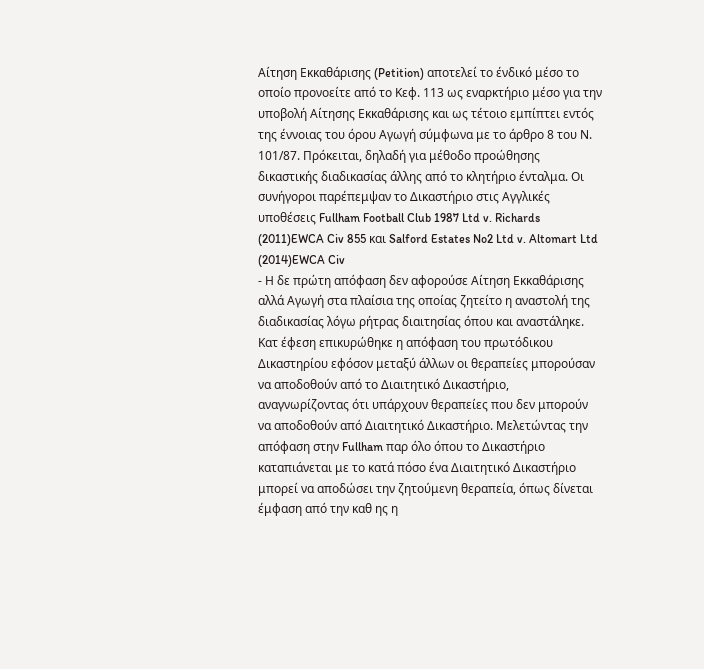Αίτηση Εκκαθάρισης (Petition) αποτελεί το ένδικό μέσο το οποίο προνοείτε από το Κεφ. 113 ως εναρκτήριο μέσο για την υποβολή Αίτησης Εκκαθάρισης και ως τέτοιο εμπίπτει εντός της έννοιας του όρου Αγωγή σύμφωνα με το άρθρο 8 του Ν. 101/87. Πρόκειται, δηλαδή για μέθοδο προώθησης δικαστικής διαδικασίας άλλης από το κλητήριο ένταλμα. Οι συνήγοροι παρέπεμψαν το Δικαστήριο στις Αγγλικές υποθέσεις Fullham Football Club 1987 Ltd v. Richards
(2011)EWCA Civ 855 και Salford Estates No2 Ltd v. Altomart Ltd
(2014)EWCA Civ
- Η δε πρώτη απόφαση δεν αφορούσε Αίτηση Εκκαθάρισης αλλά Αγωγή στα πλαίσια της οποίας ζητείτο η αναστολή της διαδικασίας λόγω ρήτρας διαιτησίας όπου και αναστάληκε. Κατ έφεση επικυρώθηκε η απόφαση του πρωτόδικου Δικαστηρίου εφόσον μεταξύ άλλων οι θεραπείες μπορούσαν να αποδοθούν από το Διαιτητικό Δικαστήριο, αναγνωρίζοντας ότι υπάρχουν θεραπείες που δεν μπορούν να αποδοθούν από Διαιτητικό Δικαστήριο. Μελετώντας την απόφαση στην Fullham παρ όλο όπου το Δικαστήριο καταπιάνεται με το κατά πόσο ένα Διαιτητικό Δικαστήριο μπορεί να αποδώσει την ζητούμενη θεραπεία, όπως δίνεται έμφαση από την καθ ης η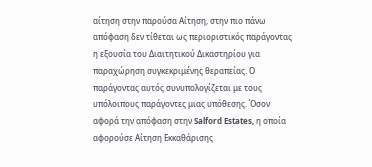αίτηση στην παρούσα Αίτηση, στην πιο πάνω απόφαση δεν τίθεται ως περιοριστικός παράγοντας η εξουσία του Διαιτητικού Δικαστηρίου για παραχώρηση συγκεκριμένης θεραπείας. Ο παράγοντας αυτός συνυπολογίζεται με τους υπόλοιπους παράγοντες μιας υπόθεσης. Όσον αφορά την απόφαση στην Salford Estates, η οποία αφορούσε Αίτηση Εκκαθάρισης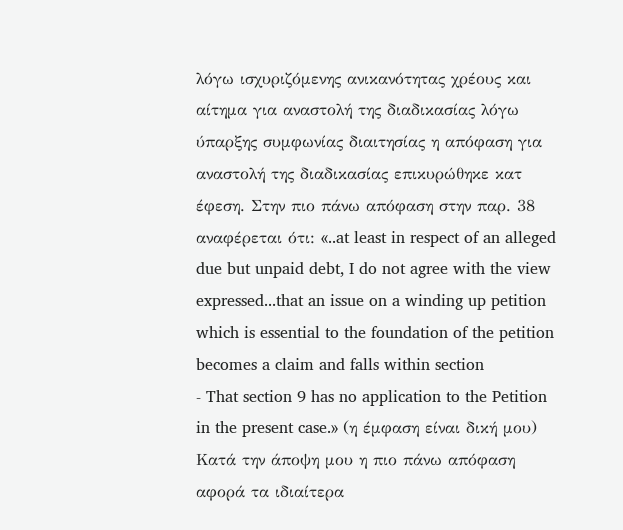λόγω ισχυριζόμενης ανικανότητας χρέους και αίτημα για αναστολή της διαδικασίας λόγω ύπαρξης συμφωνίας διαιτησίας η απόφαση για αναστολή της διαδικασίας επικυρώθηκε κατ έφεση. Στην πιο πάνω απόφαση στην παρ. 38 αναφέρεται ότι: «..at least in respect of an alleged due but unpaid debt, I do not agree with the view expressed...that an issue on a winding up petition which is essential to the foundation of the petition becomes a claim and falls within section
- That section 9 has no application to the Petition in the present case.» (η έμφαση είναι δική μου) Κατά την άποψη μου η πιο πάνω απόφαση αφορά τα ιδιαίτερα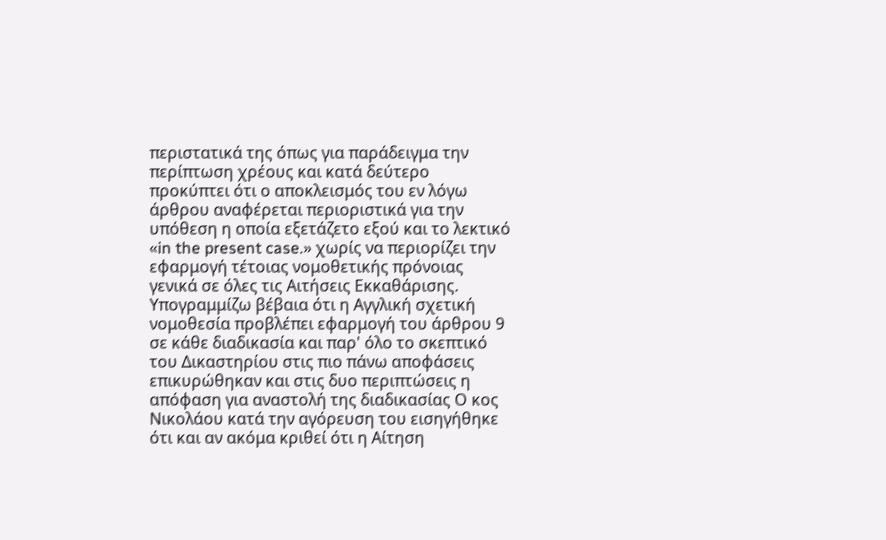περιστατικά της όπως για παράδειγμα την περίπτωση χρέους και κατά δεύτερο προκύπτει ότι ο αποκλεισμός του εν λόγω άρθρου αναφέρεται περιοριστικά για την υπόθεση η οποία εξετάζετο εξού και το λεκτικό «in the present case.» χωρίς να περιορίζει την εφαρμογή τέτοιας νομοθετικής πρόνοιας γενικά σε όλες τις Αιτήσεις Εκκαθάρισης. Υπογραμμίζω βέβαια ότι η Αγγλική σχετική νομοθεσία προβλέπει εφαρμογή του άρθρου 9 σε κάθε διαδικασία και παρ' όλο το σκεπτικό του Δικαστηρίου στις πιο πάνω αποφάσεις επικυρώθηκαν και στις δυο περιπτώσεις η απόφαση για αναστολή της διαδικασίας Ο κος Νικολάου κατά την αγόρευση του εισηγήθηκε ότι και αν ακόμα κριθεί ότι η Αίτηση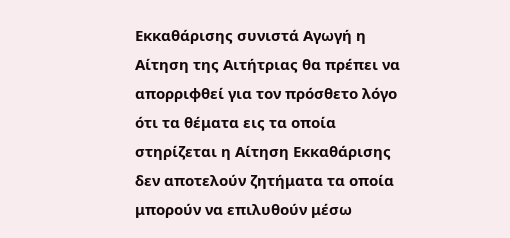Εκκαθάρισης συνιστά Αγωγή η Αίτηση της Αιτήτριας θα πρέπει να απορριφθεί για τον πρόσθετο λόγο ότι τα θέματα εις τα οποία στηρίζεται η Αίτηση Εκκαθάρισης δεν αποτελούν ζητήματα τα οποία μπορούν να επιλυθούν μέσω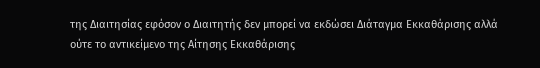της Διαιτησίας εφόσον ο Διαιτητής δεν μπορεί να εκδώσει Διάταγμα Εκκαθάρισης αλλά ούτε το αντικείμενο της Αίτησης Εκκαθάρισης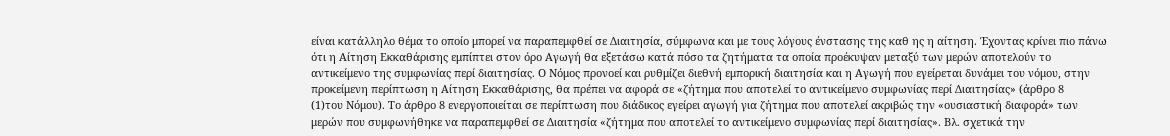είναι κατάλληλο θέμα το οποίο μπορεί να παραπεμφθεί σε Διαιτησία, σύμφωνα και με τους λόγους ένστασης της καθ ης η αίτηση. Έχοντας κρίνει πιο πάνω ότι η Αίτηση Εκκαθάρισης εμπίπτει στον όρο Αγωγή θα εξετάσω κατά πόσο τα ζητήματα τα οποία προέκυψαν μεταξύ των μερών αποτελούν το αντικείμενο της συμφωνίας περί διαιτησίας. Ο Νόμος προνοεί και ρυθμίζει διεθνή εμπορική διαιτησία και η Αγωγή που εγείρεται δυνάμει του νόμου, στην προκείμενη περίπτωση η Αίτηση Εκκαθάρισης, θα πρέπει να αφορά σε «ζήτημα που αποτελεί το αντικείμενο συμφωνίας περί Διαιτησίας» (άρθρο 8
(1)του Νόμου). Το άρθρο 8 ενεργοποιείται σε περίπτωση που διάδικος εγείρει αγωγή για ζήτημα που αποτελεί ακριβώς την «ουσιαστική διαφορά» των μερών που συμφωνήθηκε να παραπεμφθεί σε Διαιτησία «ζήτημα που αποτελεί το αντικείμενο συμφωνίας περί διαιτησίας». Βλ. σχετικά την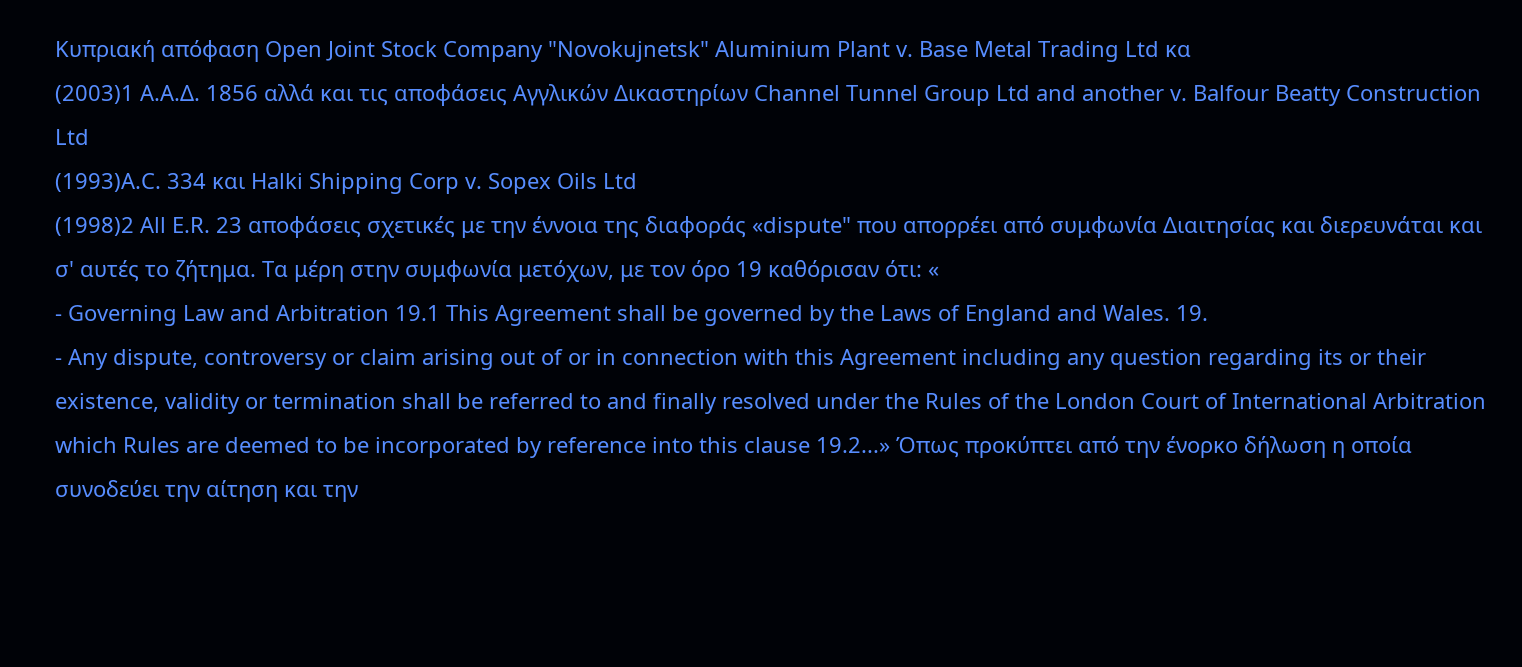Κυπριακή απόφαση Open Joint Stock Company "Novokujnetsk" Aluminium Plant v. Base Metal Trading Ltd κα
(2003)1 Α.Α.Δ. 1856 αλλά και τις αποφάσεις Αγγλικών Δικαστηρίων Channel Tunnel Group Ltd and another v. Balfour Beatty Construction Ltd
(1993)A.C. 334 και Halki Shipping Corp v. Sopex Oils Ltd
(1998)2 All E.R. 23 αποφάσεις σχετικές με την έννοια της διαφοράς «dispute" που απορρέει από συμφωνία Διαιτησίας και διερευνάται και σ' αυτές το ζήτημα. Τα μέρη στην συμφωνία μετόχων, με τον όρο 19 καθόρισαν ότι: «
- Governing Law and Arbitration 19.1 This Agreement shall be governed by the Laws of England and Wales. 19.
- Any dispute, controversy or claim arising out of or in connection with this Agreement including any question regarding its or their existence, validity or termination shall be referred to and finally resolved under the Rules of the London Court of International Arbitration which Rules are deemed to be incorporated by reference into this clause 19.2...» Όπως προκύπτει από την ένορκο δήλωση η οποία συνοδεύει την αίτηση και την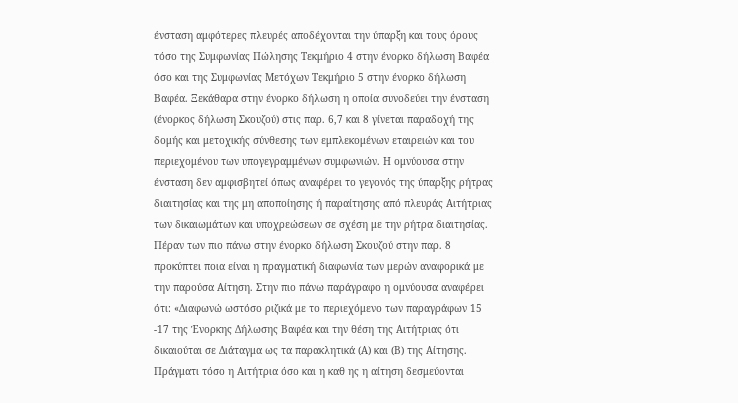ένσταση αμφότερες πλευρές αποδέχονται την ύπαρξη και τους όρους τόσο της Συμφωνίας Πώλησης Τεκμήριο 4 στην ένορκο δήλωση Βαφέα όσο και της Συμφωνίας Μετόχων Τεκμήριο 5 στην ένορκο δήλωση Βαφέα. Ξεκάθαρα στην ένορκο δήλωση η οποία συνοδεύει την ένσταση (ένορκος δήλωση Σκουζού) στις παρ. 6,7 και 8 γίνεται παραδοχή της δομής και μετοχικής σύνθεσης των εμπλεκομένων εταιρειών και του περιεχομένου των υπογεγραμμένων συμφωνιών. Η ομνύουσα στην ένσταση δεν αμφισβητεί όπως αναφέρει το γεγονός της ύπαρξης ρήτρας διαιτησίας και της μη αποποίησης ή παραίτησης από πλευράς Αιτήτριας των δικαιωμάτων και υποχρεώσεων σε σχέση με την ρήτρα διαιτησίας. Πέραν των πιο πάνω στην ένορκο δήλωση Σκουζού στην παρ. 8 προκύπτει ποια είναι η πραγματική διαφωνία των μερών αναφορικά με την παρούσα Αίτηση. Στην πιο πάνω παράγραφο η ομνύουσα αναφέρει ότι: «Διαφωνώ ωστόσο ριζικά με το περιεχόμενο των παραγράφων 15 -17 της Ένορκης Δήλωσης Βαφέα και την θέση της Αιτήτριας ότι δικαιούται σε Διάταγμα ως τα παρακλητικά (Α) και (Β) της Αίτησης. Πράγματι τόσο η Αιτήτρια όσο και η καθ ης η αίτηση δεσμεύονται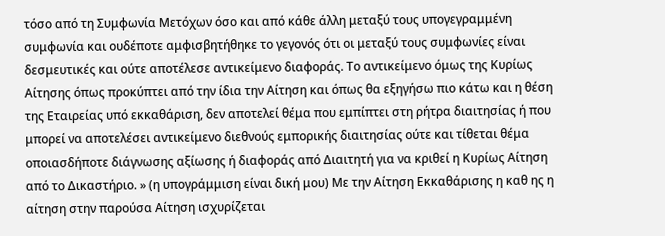τόσο από τη Συμφωνία Μετόχων όσο και από κάθε άλλη μεταξύ τους υπογεγραμμένη συμφωνία και ουδέποτε αμφισβητήθηκε το γεγονός ότι οι μεταξύ τους συμφωνίες είναι δεσμευτικές και ούτε αποτέλεσε αντικείμενο διαφοράς. Το αντικείμενο όμως της Κυρίως Αίτησης όπως προκύπτει από την ίδια την Αίτηση και όπως θα εξηγήσω πιο κάτω και η θέση της Εταιρείας υπό εκκαθάριση, δεν αποτελεί θέμα που εμπίπτει στη ρήτρα διαιτησίας ή που μπορεί να αποτελέσει αντικείμενο διεθνούς εμπορικής διαιτησίας ούτε και τίθεται θέμα οποιασδήποτε διάγνωσης αξίωσης ή διαφοράς από Διαιτητή για να κριθεί η Κυρίως Αίτηση από το Δικαστήριο. » (η υπογράμμιση είναι δική μου) Με την Αίτηση Εκκαθάρισης η καθ ης η αίτηση στην παρούσα Αίτηση ισχυρίζεται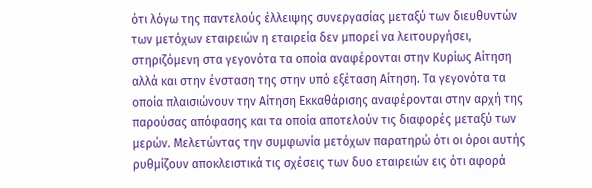ότι λόγω της παντελούς έλλειψης συνεργασίας μεταξύ των διευθυντών των μετόχων εταιρειών η εταιρεία δεν μπορεί να λειτουργήσει, στηριζόμενη στα γεγονότα τα οποία αναφέρονται στην Κυρίως Αίτηση αλλά και στην ένσταση της στην υπό εξέταση Αίτηση. Τα γεγονότα τα οποία πλαισιώνουν την Αίτηση Εκκαθάρισης αναφέρονται στην αρχή της παρούσας απόφασης και τα οποία αποτελούν τις διαφορές μεταξύ των μερών. Μελετώντας την συμφωνία μετόχων παρατηρώ ότι οι όροι αυτής ρυθμίζουν αποκλειστικά τις σχέσεις των δυο εταιρειών εις ότι αφορά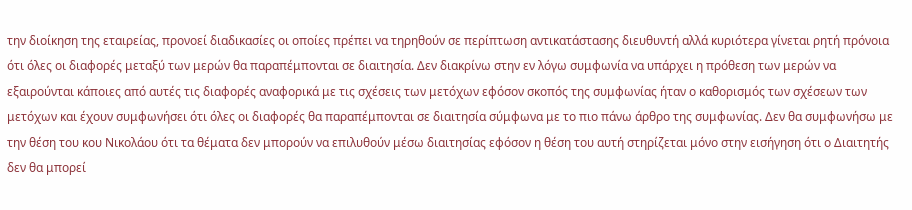την διοίκηση της εταιρείας, προνοεί διαδικασίες οι οποίες πρέπει να τηρηθούν σε περίπτωση αντικατάστασης διευθυντή αλλά κυριότερα γίνεται ρητή πρόνοια ότι όλες οι διαφορές μεταξύ των μερών θα παραπέμπονται σε διαιτησία. Δεν διακρίνω στην εν λόγω συμφωνία να υπάρχει η πρόθεση των μερών να εξαιρούνται κάποιες από αυτές τις διαφορές αναφορικά με τις σχέσεις των μετόχων εφόσον σκοπός της συμφωνίας ήταν ο καθορισμός των σχέσεων των μετόχων και έχουν συμφωνήσει ότι όλες οι διαφορές θα παραπέμπονται σε διαιτησία σύμφωνα με το πιο πάνω άρθρο της συμφωνίας. Δεν θα συμφωνήσω με την θέση του κου Νικολάου ότι τα θέματα δεν μπορούν να επιλυθούν μέσω διαιτησίας εφόσον η θέση του αυτή στηρίζεται μόνο στην εισήγηση ότι ο Διαιτητής δεν θα μπορεί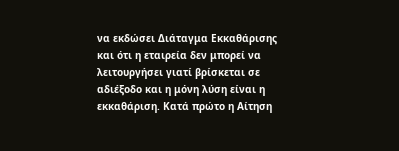να εκδώσει Διάταγμα Εκκαθάρισης και ότι η εταιρεία δεν μπορεί να λειτουργήσει γιατί βρίσκεται σε αδιέξοδο και η μόνη λύση είναι η εκκαθάριση. Κατά πρώτο η Αίτηση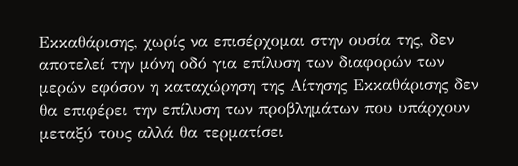Εκκαθάρισης, χωρίς να επισέρχομαι στην ουσία της, δεν αποτελεί την μόνη οδό για επίλυση των διαφορών των μερών εφόσον η καταχώρηση της Αίτησης Εκκαθάρισης δεν θα επιφέρει την επίλυση των προβλημάτων που υπάρχουν μεταξύ τους αλλά θα τερματίσει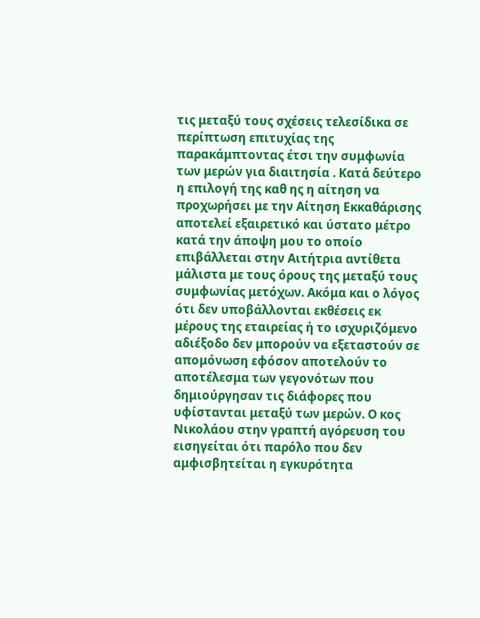τις μεταξύ τους σχέσεις τελεσίδικα σε περίπτωση επιτυχίας της παρακάμπτοντας έτσι την συμφωνία των μερών για διαιτησία . Κατά δεύτερο η επιλογή της καθ ης η αίτηση να προχωρήσει με την Αίτηση Εκκαθάρισης αποτελεί εξαιρετικό και ύστατο μέτρο κατά την άποψη μου το οποίο επιβάλλεται στην Αιτήτρια αντίθετα μάλιστα με τους όρους της μεταξύ τους συμφωνίας μετόχων. Ακόμα και ο λόγος ότι δεν υποβάλλονται εκθέσεις εκ μέρους της εταιρείας ή το ισχυριζόμενο αδιέξοδο δεν μπορούν να εξεταστούν σε απομόνωση εφόσον αποτελούν το αποτέλεσμα των γεγονότων που δημιούργησαν τις διάφορες που υφίστανται μεταξύ των μερών. Ο κος Νικολάου στην γραπτή αγόρευση του εισηγείται ότι παρόλο που δεν αμφισβητείται η εγκυρότητα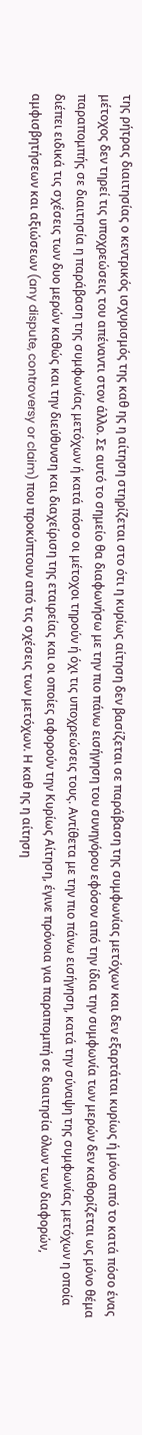της ρήτρας διαιτησίας ο κεντρικός ισχυρισμός της καθ ης η αίτηση στηρίζεται στο ότι η κυρίως αίτηση δεν βασίζεται σε παράβαση της συμφωνίας μετόχων και δεν εξαρτάται κυρίως ή μόνο από το κατά πόσο ένας μέτοχος δεν τηρεί τις υποχρεώσεις του απέναντι στον άλλο. Σε αυτό το σημείο θα διαφωνήσω με την πιο πάνω εισήγηση του συνηγόρου εφόσον από την ίδια την συμφωνία των μερών δεν καθορίζεται ως μόνο θέμα παραπομπής σε διαιτησία η παράβαση της συμφωνίας μετόχων ή κατά πόσο οι μέτοχοι τηρούν ή όχι τις υποχρεώσεις τους. Αντίθετα με την πιο πάνω εισήγηση, κατά την σύναψη της συμφωνίας μετόχων η οποία διέπει ειδικά τις σχέσεις των δυο μερών καθώς και την διεύθυνση και διαχείριση της εταιρείας και οι οποίες αφορούν την Κυρίως Αίτηση, έγινε πρόνοια για παραπομπή σε διαιτησία όλων των διαφορών, αμφισβητήσεων και αξιώσεων (any dispute, controversy or claim) που προκύπτουν από τις σχέσεις των μετόχων. Η καθ ης η αίτηση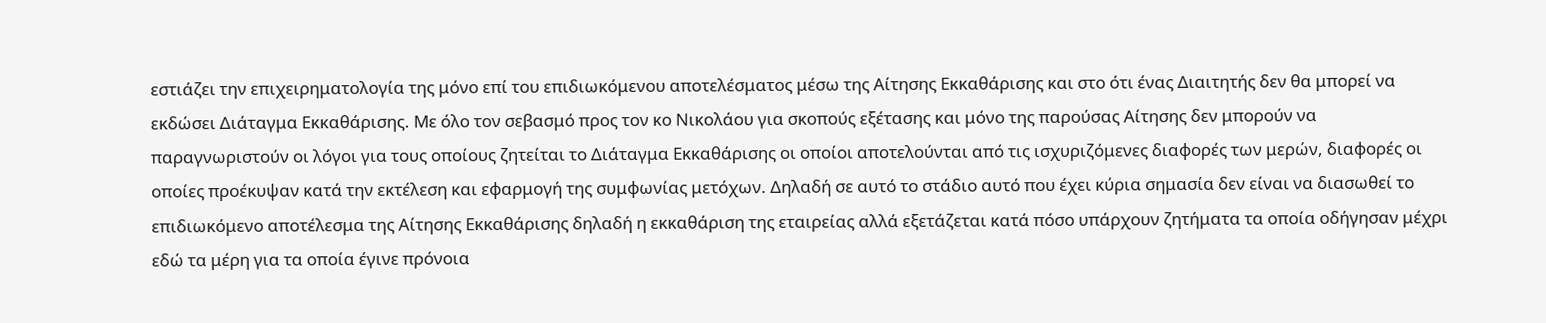εστιάζει την επιχειρηματολογία της μόνο επί του επιδιωκόμενου αποτελέσματος μέσω της Αίτησης Εκκαθάρισης και στο ότι ένας Διαιτητής δεν θα μπορεί να εκδώσει Διάταγμα Εκκαθάρισης. Με όλο τον σεβασμό προς τον κο Νικολάου για σκοπούς εξέτασης και μόνο της παρούσας Αίτησης δεν μπορούν να παραγνωριστούν οι λόγοι για τους οποίους ζητείται το Διάταγμα Εκκαθάρισης οι οποίοι αποτελούνται από τις ισχυριζόμενες διαφορές των μερών, διαφορές οι οποίες προέκυψαν κατά την εκτέλεση και εφαρμογή της συμφωνίας μετόχων. Δηλαδή σε αυτό το στάδιο αυτό που έχει κύρια σημασία δεν είναι να διασωθεί το επιδιωκόμενο αποτέλεσμα της Αίτησης Εκκαθάρισης δηλαδή η εκκαθάριση της εταιρείας αλλά εξετάζεται κατά πόσο υπάρχουν ζητήματα τα οποία οδήγησαν μέχρι εδώ τα μέρη για τα οποία έγινε πρόνοια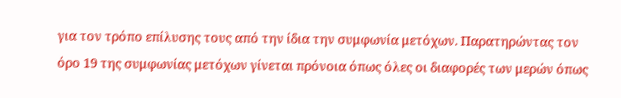για τον τρόπο επίλυσης τους από την ίδια την συμφωνία μετόχων. Παρατηρώντας τον όρο 19 της συμφωνίας μετόχων γίνεται πρόνοια όπως όλες οι διαφορές των μερών όπως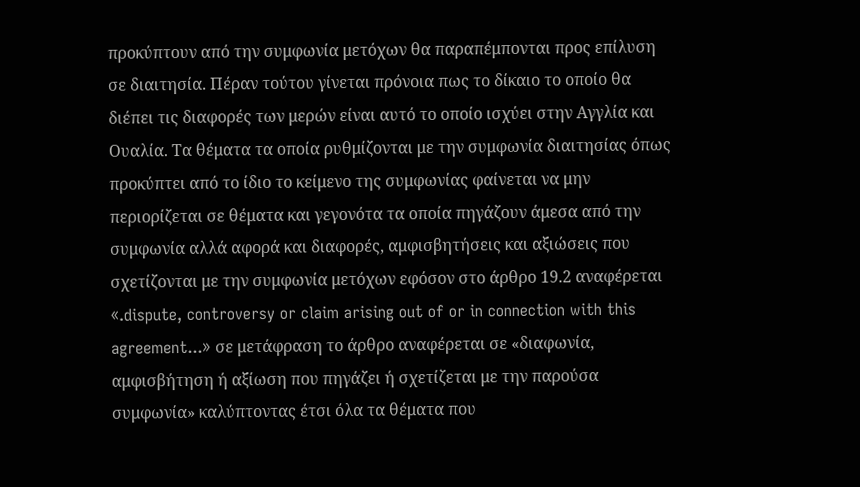προκύπτουν από την συμφωνία μετόχων θα παραπέμπονται προς επίλυση σε διαιτησία. Πέραν τούτου γίνεται πρόνοια πως το δίκαιο το οποίο θα διέπει τις διαφορές των μερών είναι αυτό το οποίο ισχύει στην Αγγλία και Ουαλία. Τα θέματα τα οποία ρυθμίζονται με την συμφωνία διαιτησίας όπως προκύπτει από το ίδιο το κείμενο της συμφωνίας φαίνεται να μην περιορίζεται σε θέματα και γεγονότα τα οποία πηγάζουν άμεσα από την συμφωνία αλλά αφορά και διαφορές, αμφισβητήσεις και αξιώσεις που σχετίζονται με την συμφωνία μετόχων εφόσον στο άρθρο 19.2 αναφέρεται «.dispute, controversy or claim arising out of or in connection with this agreement...» σε μετάφραση το άρθρο αναφέρεται σε «διαφωνία, αμφισβήτηση ή αξίωση που πηγάζει ή σχετίζεται με την παρούσα συμφωνία» καλύπτοντας έτσι όλα τα θέματα που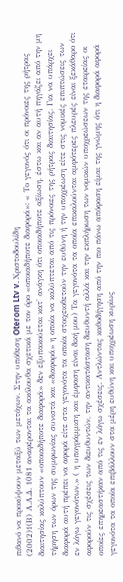πιθανό να προκύψουν μεταξύ των μετόχων. Στην υπόθεση Oterom Ltv v. Χριστοδουλίδη
(2002)1(Β) Α.Α.Δ. 1081 αναφέρονται τα ακόλουθα σχετικά με τον όρο «οποιαδήποτε διαφορά»: « Το γεγονός ότι οι πρόνοιες της ρήτρας διαιτησίας καλύπτουν «οποιαδήποτε διαφορά» δεν εξυπακούεται κατ' ανάγκη ότι οποιαδήποτε αξίωση, έστω και αν αυτή πηγάζει από την μη τήρηση των όρων της συμφωνίας συνιστά και «διαφορά» η οποία να καλύπτεται από τις πρόνοιες της ρήτρας διαιτησίας. Για να υπάρχει διαφορά αυτή πρέπει να αφορά είτε στα γεγονότα τα οποία στοιχειοθετούν την ευθύνη ή την υποχρέωση είτε στις νομικές επιπτώσεις των εν λόγω γεγονότων.» ( η υπογράμμιση και έμφαση είναι δική μου) Τα γεγονότα τα οποία επικαλούνται αμφότερες πλευρές είναι ξεκάθαρο ότι αφορούν τις σχέσεις των διευθυντών, την αντικατάσταση διευθυντή αλλά και την εκπλήρωση των νομικών υποχρεώσεων της εταιρείας οι οποίες επηρεαστήκαν από τις εν λόγω σχέσεις. Αντλώντας καθοδήγηση από την πιο πάνω απόφαση είμαι της γνώμης ότι η διαφορά αφορά γεγονότα τα οποία επιβάλλουν στα μέρη ευθύνη και υποχρέωση κυρίως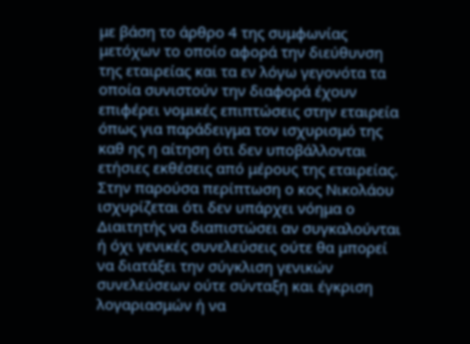με βάση το άρθρο 4 της συμφωνίας μετόχων το οποίο αφορά την διεύθυνση της εταιρείας και τα εν λόγω γεγονότα τα οποία συνιστούν την διαφορά έχουν επιφέρει νομικές επιπτώσεις στην εταιρεία όπως για παράδειγμα τον ισχυρισμό της καθ ης η αίτηση ότι δεν υποβάλλονται ετήσιες εκθέσεις από μέρους της εταιρείας. Στην παρούσα περίπτωση ο κος Νικολάου ισχυρίζεται ότι δεν υπάρχει νόημα ο Διαιτητής να διαπιστώσει αν συγκαλούνται ή όχι γενικές συνελεύσεις ούτε θα μπορεί να διατάξει την σύγκλιση γενικών συνελεύσεων ούτε σύνταξη και έγκριση λογαριασμών ή να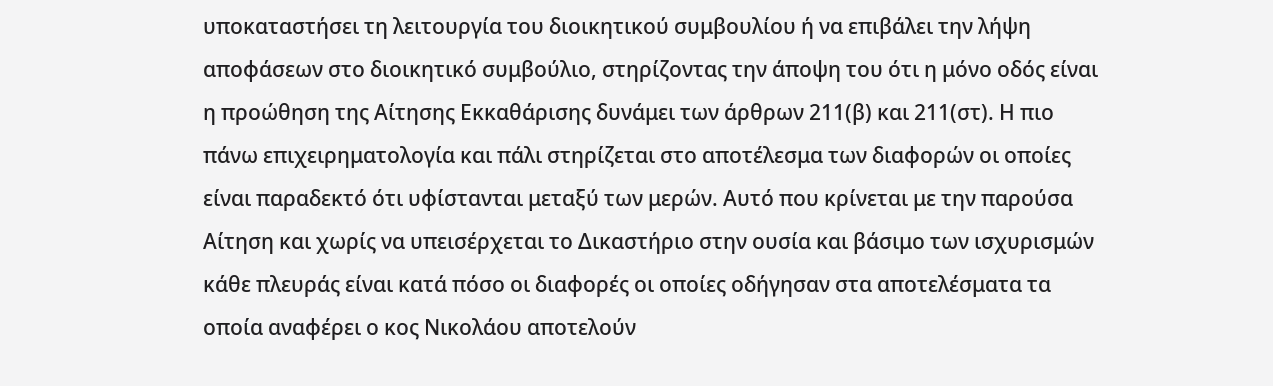υποκαταστήσει τη λειτουργία του διοικητικού συμβουλίου ή να επιβάλει την λήψη αποφάσεων στο διοικητικό συμβούλιο, στηρίζοντας την άποψη του ότι η μόνο οδός είναι η προώθηση της Αίτησης Εκκαθάρισης δυνάμει των άρθρων 211(β) και 211(στ). Η πιο πάνω επιχειρηματολογία και πάλι στηρίζεται στο αποτέλεσμα των διαφορών οι οποίες είναι παραδεκτό ότι υφίστανται μεταξύ των μερών. Αυτό που κρίνεται με την παρούσα Αίτηση και χωρίς να υπεισέρχεται το Δικαστήριο στην ουσία και βάσιμο των ισχυρισμών κάθε πλευράς είναι κατά πόσο οι διαφορές οι οποίες οδήγησαν στα αποτελέσματα τα οποία αναφέρει ο κος Νικολάου αποτελούν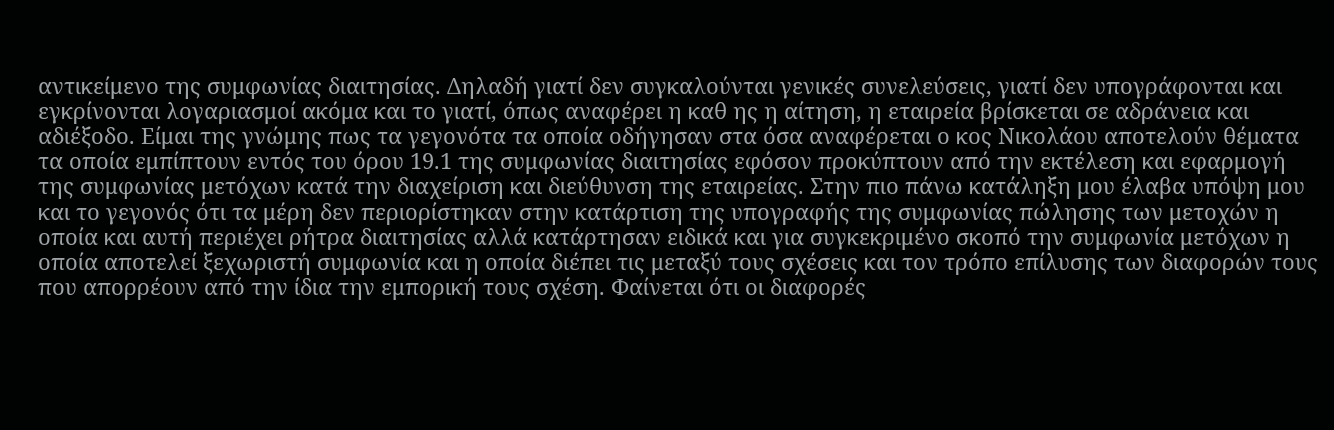αντικείμενο της συμφωνίας διαιτησίας. Δηλαδή γιατί δεν συγκαλούνται γενικές συνελεύσεις, γιατί δεν υπογράφονται και εγκρίνονται λογαριασμοί ακόμα και το γιατί, όπως αναφέρει η καθ ης η αίτηση, η εταιρεία βρίσκεται σε αδράνεια και αδιέξοδο. Είμαι της γνώμης πως τα γεγονότα τα οποία οδήγησαν στα όσα αναφέρεται ο κος Νικολάου αποτελούν θέματα τα οποία εμπίπτουν εντός του όρου 19.1 της συμφωνίας διαιτησίας εφόσον προκύπτουν από την εκτέλεση και εφαρμογή της συμφωνίας μετόχων κατά την διαχείριση και διεύθυνση της εταιρείας. Στην πιο πάνω κατάληξη μου έλαβα υπόψη μου και το γεγονός ότι τα μέρη δεν περιορίστηκαν στην κατάρτιση της υπογραφής της συμφωνίας πώλησης των μετοχών η οποία και αυτή περιέχει ρήτρα διαιτησίας αλλά κατάρτησαν ειδικά και για συγκεκριμένο σκοπό την συμφωνία μετόχων η οποία αποτελεί ξεχωριστή συμφωνία και η οποία διέπει τις μεταξύ τους σχέσεις και τον τρόπο επίλυσης των διαφορών τους που απορρέουν από την ίδια την εμπορική τους σχέση. Φαίνεται ότι οι διαφορές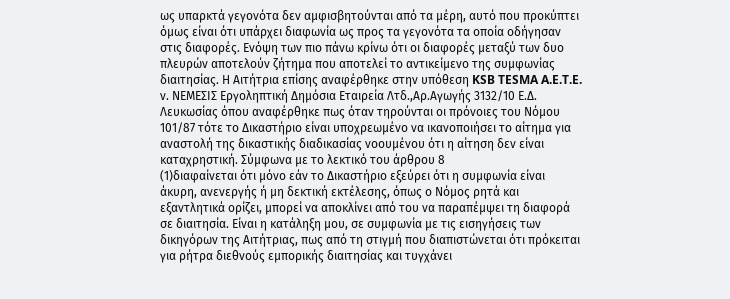ως υπαρκτά γεγονότα δεν αμφισβητούνται από τα μέρη, αυτό που προκύπτει όμως είναι ότι υπάρχει διαφωνία ως προς τα γεγονότα τα οποία οδήγησαν στις διαφορές. Ενόψη των πιο πάνω κρίνω ότι οι διαφορές μεταξύ των δυο πλευρών αποτελούν ζήτημα που αποτελεί το αντικείμενο της συμφωνίας διαιτησίας. Η Αιτήτρια επίσης αναφέρθηκε στην υπόθεση KSB TESMA A.E.T.E. ν. ΝΕΜΕΣΙΣ Εργοληπτική Δημόσια Εταιρεία Λτδ.,Αρ.Αγωγής 3132/10 Ε.Δ. Λευκωσίας όπου αναφέρθηκε πως όταν τηρούνται οι πρόνοιες του Νόμου 101/87 τότε το Δικαστήριο είναι υποχρεωμένο να ικανοποιήσει το αίτημα για αναστολή της δικαστικής διαδικασίας νοουμένου ότι η αίτηση δεν είναι καταχρηστική. Σύμφωνα με το λεκτικό του άρθρου 8
(1)διαφαίνεται ότι μόνο εάν το Δικαστήριο εξεύρει ότι η συμφωνία είναι άκυρη, ανενεργής ή μη δεκτική εκτέλεσης, όπως ο Νόμος ρητά και εξαντλητικά ορίζει, μπορεί να αποκλίνει από του να παραπέμψει τη διαφορά σε διαιτησία. Είναι η κατάληξη μου, σε συμφωνία με τις εισηγήσεις των δικηγόρων της Αιτήτριας, πως από τη στιγμή που διαπιστώνεται ότι πρόκειται για ρήτρα διεθνούς εμπορικής διαιτησίας και τυγχάνει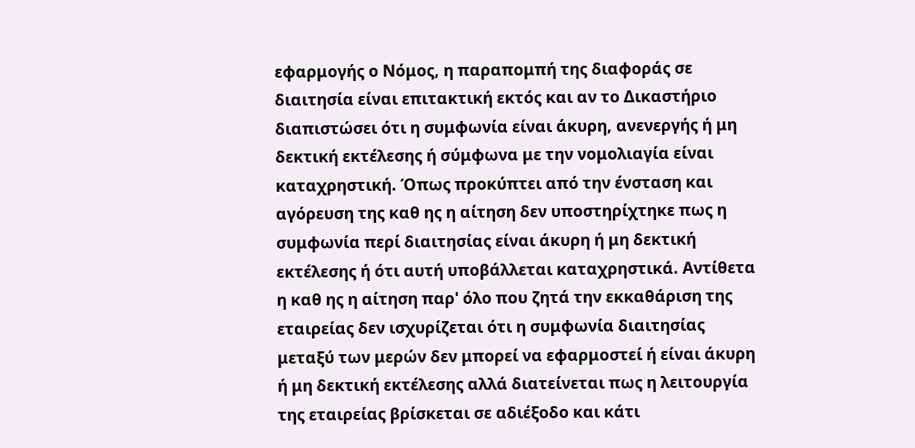εφαρμογής ο Νόμος, η παραπομπή της διαφοράς σε διαιτησία είναι επιτακτική εκτός και αν το Δικαστήριο διαπιστώσει ότι η συμφωνία είναι άκυρη, ανενεργής ή μη δεκτική εκτέλεσης ή σύμφωνα με την νομολιαγία είναι καταχρηστική. Όπως προκύπτει από την ένσταση και αγόρευση της καθ ης η αίτηση δεν υποστηρίχτηκε πως η συμφωνία περί διαιτησίας είναι άκυρη ή μη δεκτική εκτέλεσης ή ότι αυτή υποβάλλεται καταχρηστικά. Αντίθετα η καθ ης η αίτηση παρ' όλο που ζητά την εκκαθάριση της εταιρείας δεν ισχυρίζεται ότι η συμφωνία διαιτησίας μεταξύ των μερών δεν μπορεί να εφαρμοστεί ή είναι άκυρη ή μη δεκτική εκτέλεσης αλλά διατείνεται πως η λειτουργία της εταιρείας βρίσκεται σε αδιέξοδο και κάτι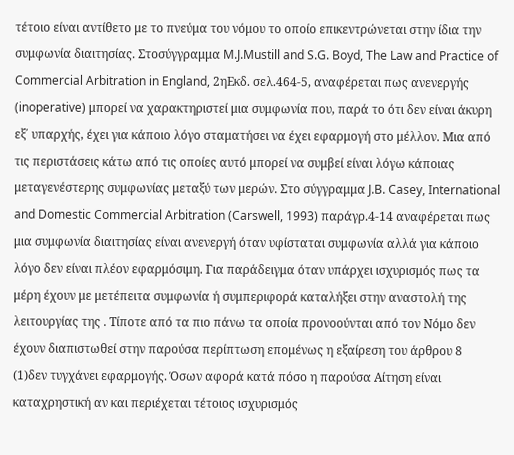τέτοιο είναι αντίθετο με το πνεύμα του νόμου το οποίο επικεντρώνεται στην ίδια την συμφωνία διαιτησίας. Στοσύγγραμμα M.J.Mustill and S.G. Boyd, The Law and Practice of Commercial Arbitration in England, 2ηΕκδ. σελ.464-5, αναφέρεται πως ανενεργής (inoperative) μπορεί να χαρακτηριστεί μια συμφωνία που, παρά το ότι δεν είναι άκυρη εξ΄ υπαρχής, έχει για κάποιο λόγο σταματήσει να έχει εφαρμογή στο μέλλον. Μια από τις περιστάσεις κάτω από τις οποίες αυτό μπορεί να συμβεί είναι λόγω κάποιας μεταγενέστερης συμφωνίας μεταξύ των μερών. Στο σύγγραμμα J.B. Casey, International and Domestic Commercial Arbitration (Carswell, 1993) παράγρ.4-14 αναφέρεται πως μια συμφωνία διαιτησίας είναι ανενεργή όταν υφίσταται συμφωνία αλλά για κάποιο λόγο δεν είναι πλέον εφαρμόσιμη. Για παράδειγμα όταν υπάρχει ισχυρισμός πως τα μέρη έχουν με μετέπειτα συμφωνία ή συμπεριφορά καταλήξει στην αναστολή της λειτουργίας της . Τίποτε από τα πιο πάνω τα οποία προνοούνται από τον Νόμο δεν έχουν διαπιστωθεί στην παρούσα περίπτωση επομένως η εξαίρεση του άρθρου 8
(1)δεν τυγχάνει εφαρμογής. Όσων αφορά κατά πόσο η παρούσα Αίτηση είναι καταχρηστική αν και περιέχεται τέτοιος ισχυρισμός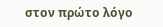στον πρώτο λόγο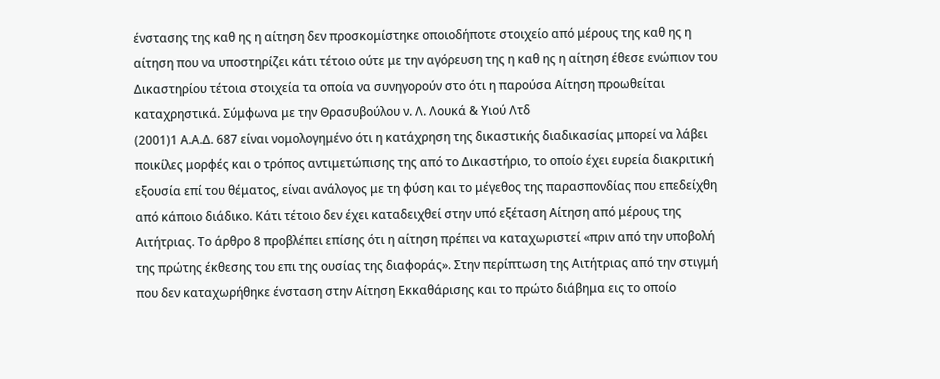ένστασης της καθ ης η αίτηση δεν προσκομίστηκε οποιοδήποτε στοιχείο από μέρους της καθ ης η αίτηση που να υποστηρίζει κάτι τέτοιο ούτε με την αγόρευση της η καθ ης η αίτηση έθεσε ενώπιον του Δικαστηρίου τέτοια στοιχεία τα οποία να συνηγορούν στο ότι η παρούσα Αίτηση προωθείται καταχρηστικά. Σύμφωνα με την Θρασυβούλου ν. Λ. Λουκά & Υιού Λτδ
(2001)1 Α.Α.Δ. 687 είναι νομολογημένο ότι η κατάχρηση της δικαστικής διαδικασίας μπορεί να λάβει ποικίλες μορφές και ο τρόπος αντιμετώπισης της από το Δικαστήριο, το οποίο έχει ευρεία διακριτική εξουσία επί του θέματος, είναι ανάλογος με τη φύση και το μέγεθος της παρασπονδίας που επεδείχθη από κάποιο διάδικο. Κάτι τέτοιο δεν έχει καταδειχθεί στην υπό εξέταση Αίτηση από μέρους της Αιτήτριας. Το άρθρο 8 προβλέπει επίσης ότι η αίτηση πρέπει να καταχωριστεί «πριν από την υποβολή της πρώτης έκθεσης του επι της ουσίας της διαφοράς». Στην περίπτωση της Αιτήτριας από την στιγμή που δεν καταχωρήθηκε ένσταση στην Αίτηση Εκκαθάρισης και το πρώτο διάβημα εις το οποίο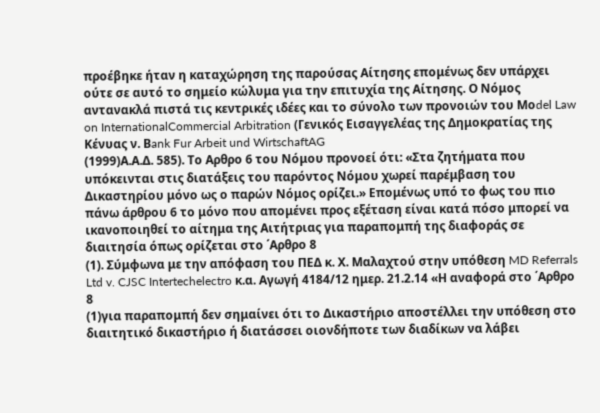προέβηκε ήταν η καταχώρηση της παρούσας Αίτησης επομένως δεν υπάρχει ούτε σε αυτό το σημείο κώλυμα για την επιτυχία της Αίτησης. Ο Νόμος αντανακλά πιστά τις κεντρικές ιδέες και το σύνολο των προνοιών του Μοdel Law on InternationalCommercial Arbitration (Γενικός Εισαγγελέας της Δημοκρατίας της Κένυας ν. Βank Fur Arbeit und WirtschaftAG
(1999)Α.Α.Δ. 585). Το Αρθρο 6 του Νόμου προνοεί ότι: «Στα ζητήματα που υπόκεινται στις διατάξεις του παρόντος Νόμου χωρεί παρέμβαση του Δικαστηρίου μόνο ως ο παρών Νόμος ορίζει.» Επομένως υπό το φως του πιο πάνω άρθρου 6 το μόνο που απομένει προς εξέταση είναι κατά πόσο μπορεί να ικανοποιηθεί το αίτημα της Αιτήτριας για παραπομπή της διαφοράς σε διαιτησία όπως ορίζεται στο ΄Αρθρο 8
(1). Σύμφωνα με την απόφαση του ΠΕΔ κ. Χ. Μαλαχτού στην υπόθεση MD Referrals Ltd v. CJSC Intertechelectro κ.α. Αγωγή 4184/12 ημερ. 21.2.14 «Η αναφορά στο ΄Αρθρο 8
(1)για παραπομπή δεν σημαίνει ότι το Δικαστήριο αποστέλλει την υπόθεση στο διαιτητικό δικαστήριο ή διατάσσει οιονδήποτε των διαδίκων να λάβει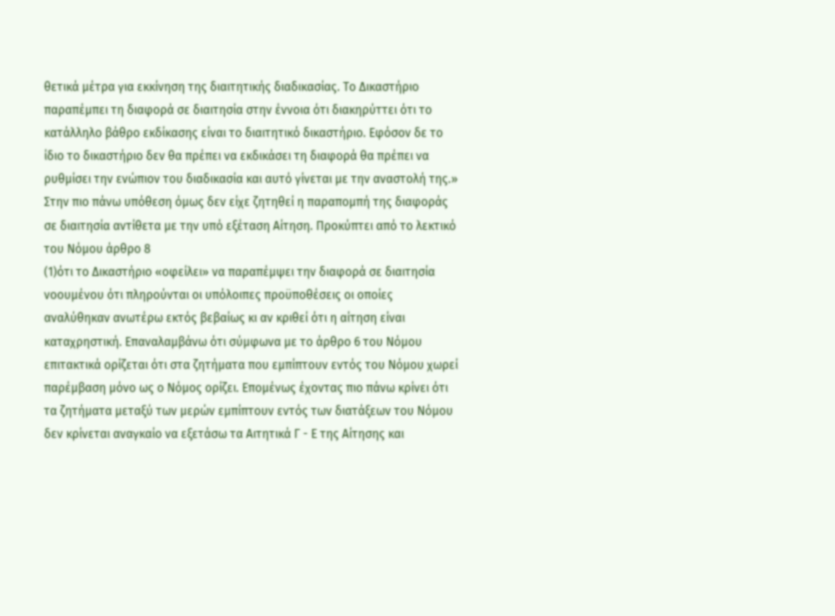θετικά μέτρα για εκκίνηση της διαιτητικής διαδικασίας. Το Δικαστήριο παραπέμπει τη διαφορά σε διαιτησία στην έννοια ότι διακηρύττει ότι το κατάλληλο βάθρο εκδίκασης είναι το διαιτητικό δικαστήριο. Εφόσον δε το ίδιο το δικαστήριο δεν θα πρέπει να εκδικάσει τη διαφορά θα πρέπει να ρυθμίσει την ενώπιον του διαδικασία και αυτό γίνεται με την αναστολή της.» Στην πιο πάνω υπόθεση όμως δεν είχε ζητηθεί η παραπομπή της διαφοράς σε διαιτησία αντίθετα με την υπό εξέταση Αίτηση. Προκύπτει από το λεκτικό του Νόμου άρθρο 8
(1)ότι το Δικαστήριο «οφείλει» να παραπέμψει την διαφορά σε διαιτησία νοουμένου ότι πληρούνται οι υπόλοιπες προϋποθέσεις οι οποίες αναλύθηκαν ανωτέρω εκτός βεβαίως κι αν κριθεί ότι η αίτηση είναι καταχρηστική. Επαναλαμβάνω ότι σύμφωνα με το άρθρο 6 του Νόμου επιτακτικά ορίζεται ότι στα ζητήματα που εμπίπτουν εντός του Νόμου χωρεί παρέμβαση μόνο ως ο Νόμος ορίζει. Επομένως έχοντας πιο πάνω κρίνει ότι τα ζητήματα μεταξύ των μερών εμπίπτουν εντός των διατάξεων του Νόμου δεν κρίνεται αναγκαίο να εξετάσω τα Αιτητικά Γ - Ε της Αίτησης και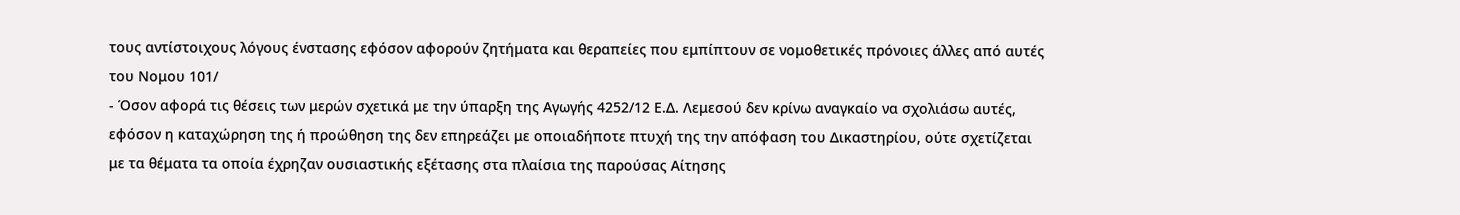τους αντίστοιχους λόγους ένστασης εφόσον αφορούν ζητήματα και θεραπείες που εμπίπτουν σε νομοθετικές πρόνοιες άλλες από αυτές του Νομου 101/
- Όσον αφορά τις θέσεις των μερών σχετικά με την ύπαρξη της Αγωγής 4252/12 Ε.Δ. Λεμεσού δεν κρίνω αναγκαίο να σχολιάσω αυτές, εφόσον η καταχώρηση της ή προώθηση της δεν επηρεάζει με οποιαδήποτε πτυχή της την απόφαση του Δικαστηρίου, ούτε σχετίζεται με τα θέματα τα οποία έχρηζαν ουσιαστικής εξέτασης στα πλαίσια της παρούσας Αίτησης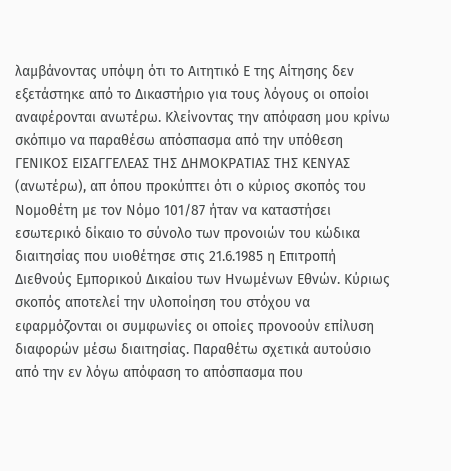λαμβάνοντας υπόψη ότι το Αιτητικό Ε της Αίτησης δεν εξετάστηκε από το Δικαστήριο για τους λόγους οι οποίοι αναφέρονται ανωτέρω. Κλείνοντας την απόφαση μου κρίνω σκόπιμο να παραθέσω απόσπασμα από την υπόθεση ΓΕΝΙΚΟΣ ΕΙΣΑΓΓΕΛΕΑΣ ΤΗΣ ΔΗΜΟΚΡΑΤΙΑΣ ΤΗΣ ΚΕΝΥΑΣ (ανωτέρω), απ όπου προκύπτει ότι ο κύριος σκοπός του Νομοθέτη με τον Νόμο 101/87 ήταν να καταστήσει εσωτερικό δίκαιο το σύνολο των προνοιών του κώδικα διαιτησίας που υιοθέτησε στις 21.6.1985 η Επιτροπή Διεθνούς Εμπορικού Δικαίου των Ηνωμένων Εθνών. Κύριως σκοπός αποτελεί την υλοποίηση του στόχου να εφαρμόζονται οι συμφωνίες οι οποίες προνοούν επίλυση διαφορών μέσω διαιτησίας. Παραθέτω σχετικά αυτούσιο από την εν λόγω απόφαση το απόσπασμα που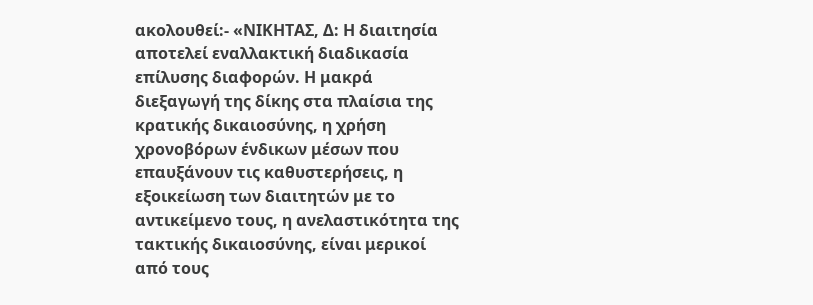ακολουθεί:- «ΝΙΚΗΤΑΣ, Δ: Η διαιτησία αποτελεί εναλλακτική διαδικασία επίλυσης διαφορών. Η μακρά διεξαγωγή της δίκης στα πλαίσια της κρατικής δικαιοσύνης, η χρήση χρονοβόρων ένδικων μέσων που επαυξάνουν τις καθυστερήσεις, η εξοικείωση των διαιτητών με το αντικείμενο τους, η ανελαστικότητα της τακτικής δικαιοσύνης, είναι μερικοί από τους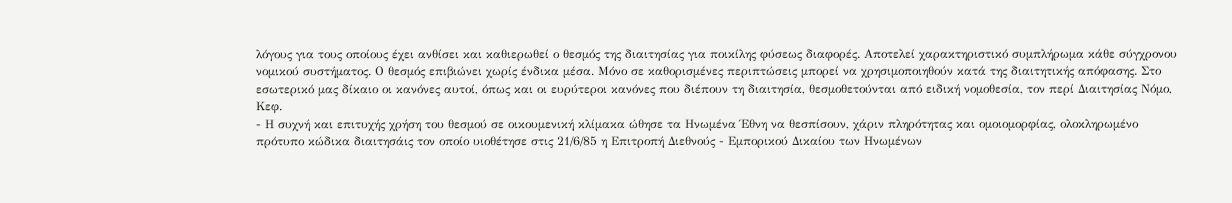λόγους για τους οποίους έχει ανθίσει και καθιερωθεί ο θεσμός της διαιτησίας για ποικίλης φύσεως διαφορές. Αποτελεί χαρακτηριστικό συμπλήρωμα κάθε σύγχρονου νομικού συστήματος. Ο θεσμός επιβιώνει χωρίς ένδικα μέσα. Μόνο σε καθορισμένες περιπτώσεις μπορεί να χρησιμοποιηθούν κατά της διαιτητικής απόφασης. Στο εσωτερικό μας δίκαιο οι κανόνες αυτοί, όπως και οι ευρύτεροι κανόνες που διέπουν τη διαιτησία, θεσμοθετούνται από ειδική νομοθεσία, τον περί Διαιτησίας Νόμο, Κεφ.
- Η συχνή και επιτυχής χρήση του θεσμού σε οικουμενική κλίμακα ώθησε τα Ηνωμένα Έθνη να θεσπίσουν, χάριν πληρότητας και ομοιομορφίας, ολοκληρωμένο πρότυπο κώδικα διαιτησάις τον οποίο υιοθέτησε στις 21/6/85 η Επιτροπή Διεθνούς - Εμπορικού Δικαίου των Ηνωμένων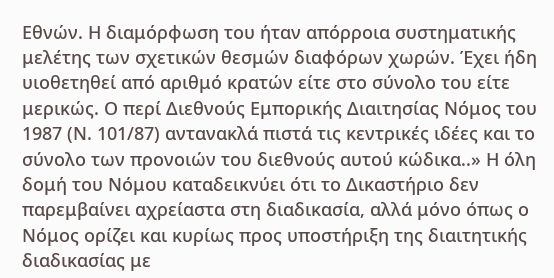Εθνών. Η διαμόρφωση του ήταν απόρροια συστηματικής μελέτης των σχετικών θεσμών διαφόρων χωρών. Έχει ήδη υιοθετηθεί από αριθμό κρατών είτε στο σύνολο του είτε μερικώς. Ο περί Διεθνούς Εμπορικής Διαιτησίας Νόμος του 1987 (Ν. 101/87) αντανακλά πιστά τις κεντρικές ιδέες και το σύνολο των προνοιών του διεθνούς αυτού κώδικα..» Η όλη δομή του Νόμου καταδεικνύει ότι το Δικαστήριο δεν παρεμβαίνει αχρείαστα στη διαδικασία, αλλά μόνο όπως ο Νόμος ορίζει και κυρίως προς υποστήριξη της διαιτητικής διαδικασίας με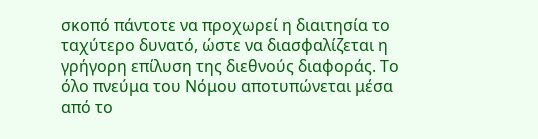σκοπό πάντοτε να προχωρεί η διαιτησία το ταχύτερο δυνατό, ώστε να διασφαλίζεται η γρήγορη επίλυση της διεθνούς διαφοράς. Το όλο πνεύμα του Νόμου αποτυπώνεται μέσα από το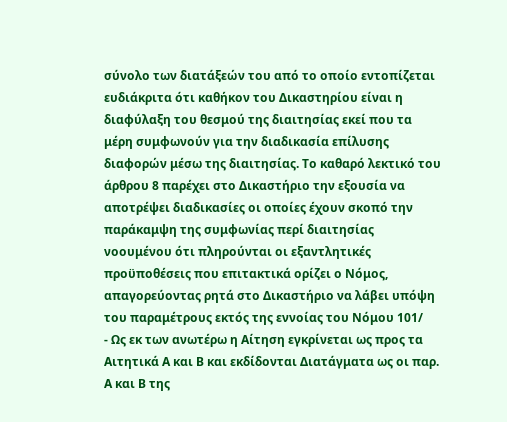σύνολο των διατάξεών του από το οποίο εντοπίζεται ευδιάκριτα ότι καθήκον του Δικαστηρίου είναι η διαφύλαξη του θεσμού της διαιτησίας εκεί που τα μέρη συμφωνούν για την διαδικασία επίλυσης διαφορών μέσω της διαιτησίας. Το καθαρό λεκτικό του άρθρου 8 παρέχει στο Δικαστήριο την εξουσία να αποτρέψει διαδικασίες οι οποίες έχουν σκοπό την παράκαμψη της συμφωνίας περί διαιτησίας νοουμένου ότι πληρούνται οι εξαντλητικές προϋποθέσεις που επιτακτικά ορίζει ο Νόμος, απαγορεύοντας ρητά στο Δικαστήριο να λάβει υπόψη του παραμέτρους εκτός της εννοίας του Νόμου 101/
- Ως εκ των ανωτέρω η Αίτηση εγκρίνεται ως προς τα Αιτητικά Α και Β και εκδίδονται Διατάγματα ως οι παρ. Α και Β της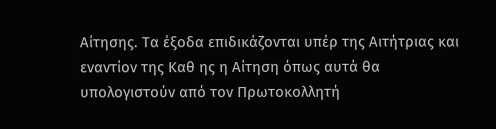Αίτησης. Τα έξοδα επιδικάζονται υπέρ της Αιτήτριας και εναντίον της Καθ ης η Αίτηση όπως αυτά θα υπολογιστούν από τον Πρωτοκολλητή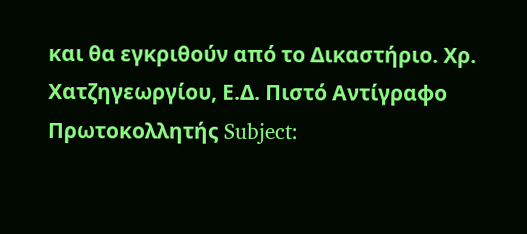και θα εγκριθούν από το Δικαστήριο. Χρ. Χατζηγεωργίου, Ε.Δ. Πιστό Αντίγραφο Πρωτοκολλητής Subject: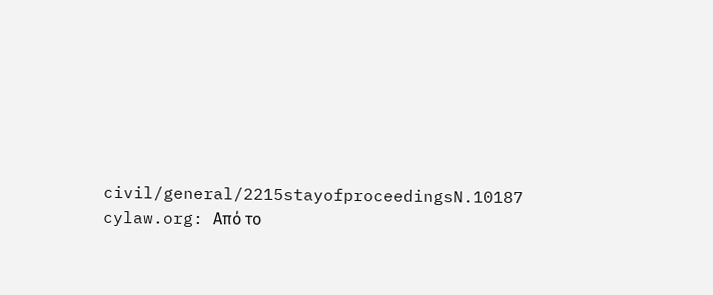civil/general/2215stayofproceedingsN.10187 cylaw.org: Από το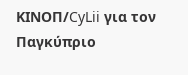ΚΙΝOΠ/CyLii για τον Παγκύπριο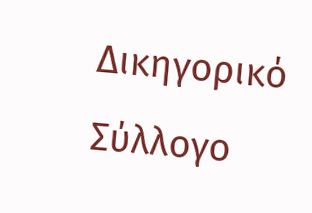Δικηγορικό Σύλλογο